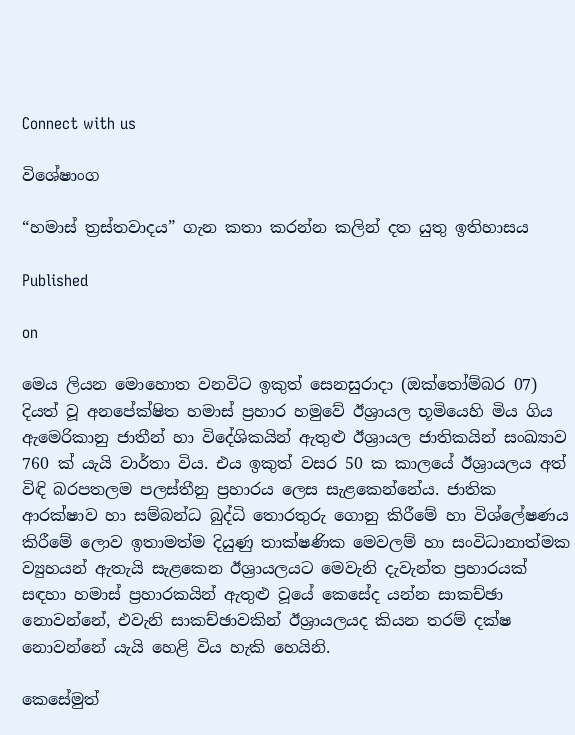Connect with us

විශේෂාංග

“හමාස් ත්‍රස්තවාදය” ගැන කතා කරන්න කලින් දත යුතු ඉතිහාසය

Published

on

මෙය ලියන මොහොත වනවිට ඉකුත් සෙනසුරාදා (ඔක්තෝම්බර 07) දියත් වූ අනපේක්ෂිත හමාස් ප්‍රහාර හමුවේ ඊශ්‍රායල භූමියෙහි මිය ගිය ඇමෙරිකානු ජාතීන් හා විදේශිකයින් ඇතුළු ඊශ්‍රායල ජාතිකයින් සංඛ්‍යාව 760 ක් යැයි වාර්තා විය. එය ඉකුත් වසර 50 ක කාලයේ ඊශ්‍රායලය අත් විඳි බරපතලම පලස්තීනු ප්‍රහාරය ලෙස සැළකෙන්නේය. ජාතික ආරක්ෂාව හා සම්බන්ධ බුද්ධි තොරතුරු ගොනු කිරීමේ හා විශ්ලේෂණය කිරීමේ ලොව ඉතාමත්ම දියුණු තාක්ෂණික මෙවලම් හා සංවිධානාත්මක ව්‍යුහයන් ඇතැයි සැළකෙන ඊශ්‍රායලයට මෙවැනි දැවැන්ත ප්‍රහාරයක් සඳහා හමාස් ප්‍රහාරකයින් ඇතුළු වූයේ කෙසේද යන්න සාකච්ඡා නොවන්නේ, එවැනි සාකච්ඡාවකින් ඊශ්‍රායලයද කියන තරම් දක්ෂ නොවන්නේ යැයි හෙළි විය හැකි හෙයිනි.

කෙසේමුත්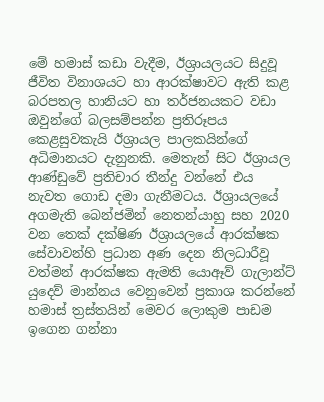මේ හමාස් කඩා වැදීම, ඊශ්‍රායලයට සිදුවූ ජීවිත විනාශයට හා ආරක්ෂාවට ඇති කළ බරපතල හානියට හා තර්ජනයකට වඩා ඔවුන්ගේ බලසම්පන්න ප්‍රතිරූපය කෙළසුවකැයි ඊශ්‍රායල පාලකයින්ගේ අධිමානයට දැනුනකි. මෙතැන් සිට ඊශ්‍රායල ආණ්ඩුවේ ප්‍රතිචාර තීන්දු වන්නේ එය නැවත ගොඩ දමා ගැනීමටය. ඊශ්‍රායලයේ අගමැති බෙන්ජමින් නෙතන්යාහු සහ 2020 වන තෙක් දක්ෂිණ ඊශ්‍රායලයේ ආරක්ෂක සේවාවන්හි ප්‍රධාන අණ දෙන නිලධාරීවූ වත්මන් ආරක්ෂක ඇමති යොඈව් ගැලාන්ට් යුදෙව් මාන්නය වෙනුවෙන් ප්‍රකාශ කරන්නේ හමාස් ත්‍රස්තයින් මෙවර ලොකුම පාඩම ඉගෙන ගන්නා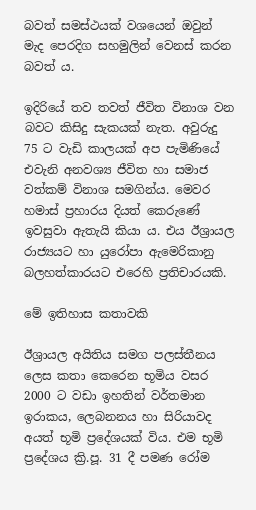බවත් සමස්ථයක් වශයෙන් ඔවුන් මැද පෙරදිග සහමුලින් වෙනස් කරන බවත් ය.

ඉදිරියේ තව තවත් ජීවිත විනාශ වන බවට කිසිදු සැකයක් නැත. අවුරුදු 75 ට වැඩි කාලයක් අප පැමිණියේ එවැනි අනවශ්‍ය ජීවිත හා සමාජ වත්කම් විනාශ සමගින්ය. මෙවර හමාස් ප්‍රහාරය දියත් කෙරුණේ ඉවසුවා ඇතැයි කියා ය. එය ඊශ්‍රායල රාජ්‍යයට හා යුරෝපා ඇමෙරිකානු බලහත්කාරයට එරෙහි ප්‍රතිචාරයකි.

මේ ඉතිහාස කතාවකි

ඊශ්‍රායල අයිතිය සමග පලස්තීනය ලෙස කතා කෙරෙන භූමිය වසර 2000 ට වඩා ඉහතින් වර්තමාන ඉරාකය, ලෙබනනය හා සිරියාවද අයත් භූමි ප්‍රදේශයක් විය. එම භූමි ප්‍රදේශය ක්‍රි.පූ. 31 දී පමණ රෝම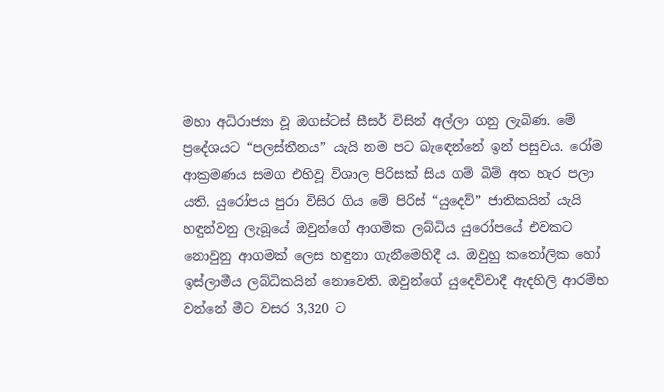මහා අධිරාජ්‍යා වූ ඔගස්ටස් සීසර් විසින් අල්ලා ගනු ලැබිණ. මේ ප්‍රදේශයට “පලස්තීනය” යැයි නම පට බැඳෙන්නේ ඉන් පසුවය. රෝම ආක්‍රමණය සමග එහිවූ විශාල පිරිසක් සිය ගම් බිම් අත හැර පලා යති. යුරෝපය පුරා විසිර ගිය මේ පිරිස් “යුදෙව්” ජාතිකයින් යැයි හඳුන්වනු ලැබූයේ ඔවුන්ගේ ආගමික ලබ්ධිය යුරෝපයේ එවකට නොවුනු ආගමක් ලෙස හඳුනා ගැනීමෙහිදී ය. ඔවුහු කතෝලික හෝ ඉස්ලාමීය ලබ්ධිකයින් නොවෙති. ඔවුන්ගේ යුදෙව්වාදී ඇදහිලි ආරම්භ වන්නේ මීට වසර 3,320 ට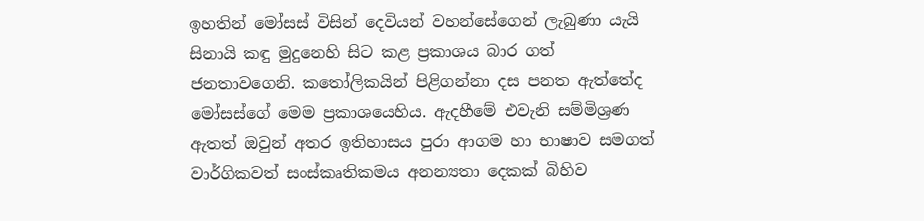ඉහතින් මෝසස් විසින් දෙවියන් වහන්සේගෙන් ලැබුණා යැයි සිනායි කඳු මුදුනෙහි සිට කළ ප්‍රකාශය බාර ගත් ජනතාවගෙනි. කතෝලිකයින් පිළිගන්නා දස පනත ඇත්තේද මෝසස්ගේ මෙම ප්‍රකාශයෙහිය. ඇදහීමේ එවැනි සම්මිශ්‍රණ ඇතත් ඔවුන් අතර ඉතිහාසය පුරා ආගම හා භාෂාව සමගත් වාර්ගිකවත් සංස්කෘතිකමය අනන්‍යතා දෙකක් බිහිව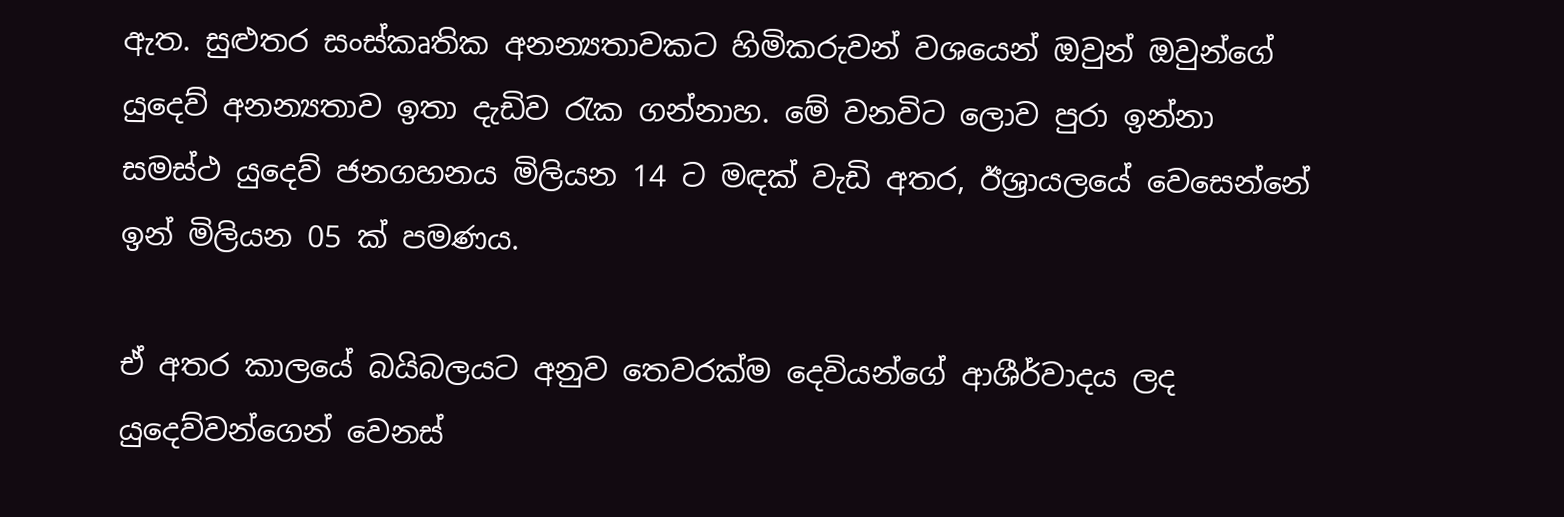ඇත. සුළුතර සංස්කෘතික අනන්‍යතාවකට හිමිකරුවන් වශයෙන් ඔවුන් ඔවුන්ගේ යුදෙව් අනන්‍යතාව ඉතා දැඩිව රැක ගන්නාහ. මේ වනවිට ලොව පුරා ඉන්නා සමස්ථ යුදෙව් ජනගහනය මිලියන 14 ට මඳක් වැඩි අතර, ඊශ්‍රායලයේ වෙසෙන්නේ ඉන් මිලියන 05 ක් පමණය.

ඒ අතර කාලයේ බයිබලයට අනුව තෙවරක්ම දෙවියන්ගේ ආශීර්වාදය ලද යුදෙව්වන්ගෙන් වෙනස්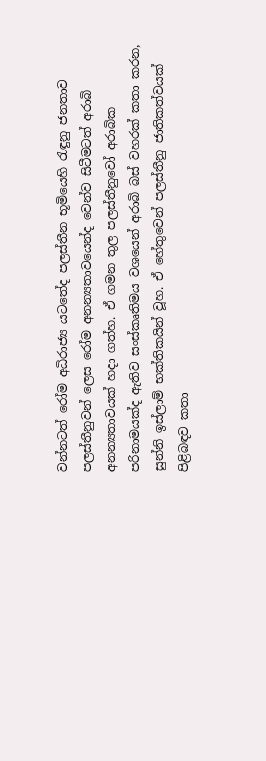වන්නටත් රෝම අධිරාජ්‍ය යටතේද පලස්තීන භූමියෙහි රැඳුනු ජනතාව පලස්තීනුවන් ලෙස රෝම අනන්‍යතාවයෙන්ද වෙන්ව සිටීමටත් අරාබි අනන්‍යතාවයක් හදා ගත්හ. ඒ ගමන තුල පලස්තීනුවෝ අරාබික පරිනාමයක්ද ඇතිව සංස්කෘතිමය වශයෙන් අරාබි බස් වහරක් කතා කරන, සුන්නි ඉස්ලාම් භක්තිකයින් වූහ. ඒ හේතුවෙන් පලස්තීනු ජාතිකත්වයක් පිළිබඳව කතා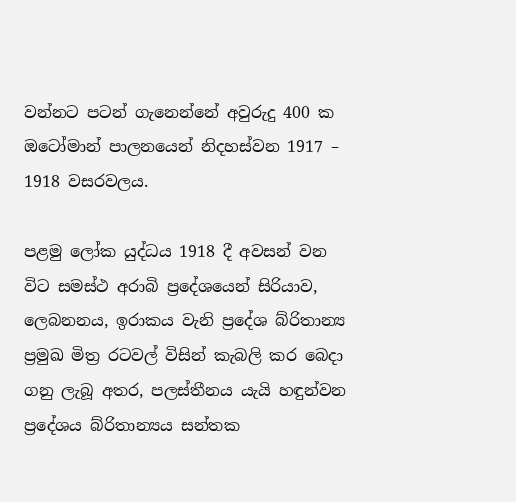වන්නට පටන් ගැනෙන්නේ අවුරුදු 400 ක ඔටෝමාන් පාලනයෙන් නිදහස්වන 1917 – 1918 වසරවලය.

පළමු ලෝක යුද්ධය 1918 දී අවසන් වන විට සමස්ථ අරාබි ප්‍රදේශයෙන් සිරියාව, ලෙබනනය, ඉරාකය වැනි ප්‍රදේශ බ්රිතාන්‍ය ප්‍රමුඛ මිත්‍ර රටවල් විසින් කැබලි කර බෙදා ගනු ලැබූ අතර, පලස්තීනය යැයි හඳුන්වන ප්‍රදේශය බ්රිතාන්‍යය සන්තක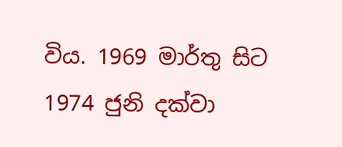විය. 1969 මාර්තු සිට 1974 ජුනි දක්වා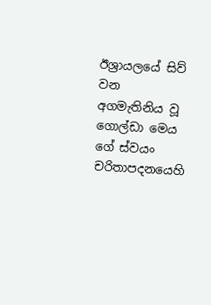ඊශ්‍රායලයේ සිව් වන අගමැතිනිය වූ ගොල්ඩා මෙය ගේ ස්වයං චරිතාපදනයෙහි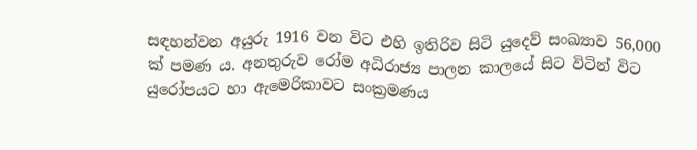සඳහන්වන අයුරු 1916 වන විට එහි ඉතිරිව සිටි යුදෙව් සංඛ්‍යාව 56,000 ක් පමණ ය. අනතුරුව රෝම අධිරාජ්‍ය පාලන කාලයේ සිට විටින් විට යුරෝපයට හා ඇමෙරිකාවට සංක්‍රමණය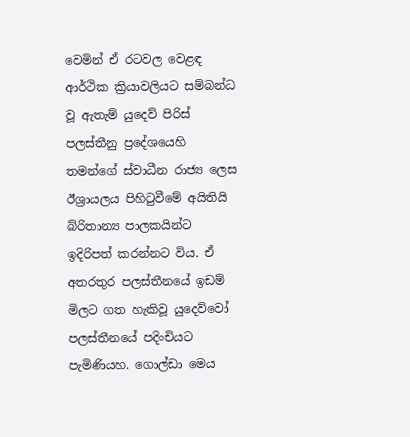වෙමින් ඒ රටවල වෙළඳ ආර්ථික ක්‍රියාවලියට සම්බන්ධ වූ ඇතැම් යුදෙව් පිරිස් පලස්තීනු ප්‍රදේශයෙහි තමන්ගේ ස්වාධීන රාජ්‍ය ලෙස ඊශ්‍රායලය පිහිටුවීමේ අයිතියි බ්රිතාන්‍ය පාලකයින්ට ඉදිරිපත් කරන්නට විය. ඒ අතරතුර පලස්තීනයේ ඉඩම් මිලට ගත හැකිවූ යුදෙව්වෝ පලස්තීනයේ පදිංචියට පැමිණියහ. ගොල්ඩා මෙය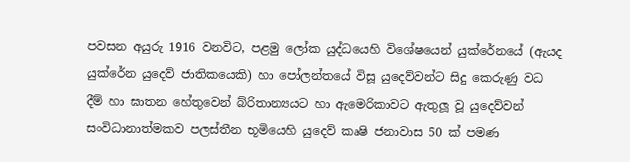පවසන අයුරු 1916 වනවිට, පළමු ලෝක යුද්ධයෙහි විශේෂයෙන් යුක්රේනයේ (ඇයද යුක්රේන යුදෙව් ජාතිකයෙකි) හා පෝලන්තයේ විසූ යුදෙව්වන්ට සිදු කෙරුණු වධ දීම් හා ඝාතන හේතුවෙන් බ්රිතාන්‍යයට හා ඇමෙරිකාවට ඇතුලූ වූ යුදෙව්වන් සංවිධානාත්මකව පලස්තීන භූමියෙහි යුදෙව් කෘෂි ජනාවාස 50 ක් පමණ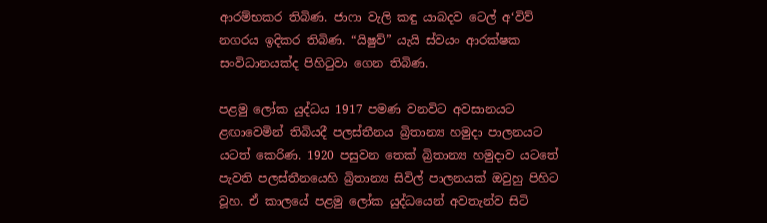ආරම්භකර තිබිණ. ජාෆා වැලි කඳු යාබදව ටෙල් අ‘විව් නගරය ඉදිකර තිබිණ. “යිෂුව්” යැයි ස්වයං ආරක්ෂක සංවිධානයක්ද පිහිටුවා ගෙන තිබිණ.

පළමු ලෝක යුද්ධය 1917 පමණ වනවිට අවසානයට ළඟාවෙමින් තිබියදී පලස්තීනය බ්‍රිතාන්‍ය හමුදා පාලනයට යටත් කෙරිණ. 1920 පසුවන තෙක් බ්‍රිතාන්‍ය හමුදාව යටතේ පැවති පලස්තීනයෙහි බ්‍රිතාන්‍ය සිවිල් පාලනයක් ඔවුහු පිහිට වූහ. ඒ කාලයේ පළමු ලෝක යුද්ධයෙන් අවතැන්ව සිටි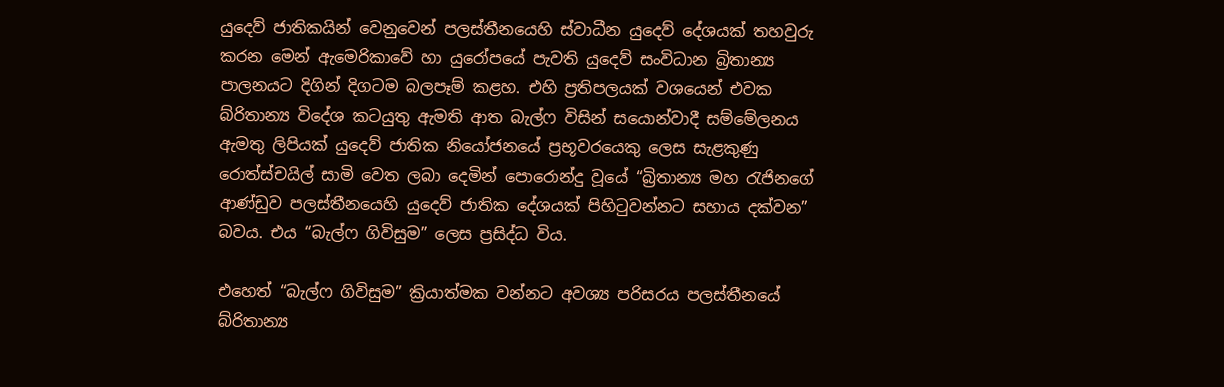යුදෙව් ජාතිකයින් වෙනුවෙන් පලස්තීනයෙහි ස්වාධීන යුදෙව් දේශයක් තහවුරු කරන මෙන් ඇමෙරිකාවේ හා යුරෝපයේ පැවති යුදෙව් සංවිධාන බ්‍රිතාන්‍ය පාලනයට දිගින් දිගටම බලපෑම් කළහ. එහි ප්‍රතිපලයක් වශයෙන් එවක බ්රිතාන්‍ය විදේශ කටයුතු ඇමති ආත බැල්ෆ විසින් සයොන්වාදී සම්මේලනය ඇමතු ලිපියක් යුදෙව් ජාතික නියෝජනයේ ප්‍රභූවරයෙකු ලෙස සැළකුණු රොත්ස්චයිල් සාමි වෙත ලබා දෙමින් පොරොන්දු වූයේ “බ්‍රිතාන්‍ය මහ රැජිනගේ ආණ්ඩුව පලස්තීනයෙහි යුදෙව් ජාතික දේශයක් පිහිටුවන්නට සහාය දක්වන” බවය. එය “බැල්ෆ ගිවිසුම” ලෙස ප්‍රසිද්ධ විය.

එහෙත් “බැල්ෆ ගිවිසුම” ක්‍රියාත්මක වන්නට අවශ්‍ය පරිසරය පලස්තීනයේ බ්රිතාන්‍ය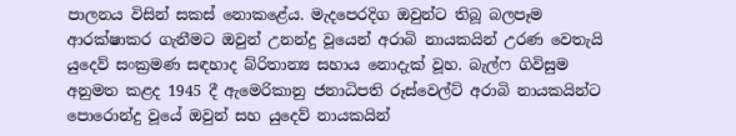පාලනය විසින් සකස් නොකළේය. මැදපෙරදිග ඔවුන්ට තිබූ බලපෑම ආරක්ෂාකර ගැනීමට ඔවුන් උනන්දු වූයෙන් අරාබි නායකයින් උරණ වෙතැයි යුදෙව් සංක්‍රමණ සඳහාද බ්රිතාන්‍ය සහාය නොදැක් වූහ. බැල්ෆ ගිවිසුම අනුමත කළද 1945 දී ඇමෙරිකානු ජනාධිපති රූස්වෙල්ට් අරාබි නායකයින්ට පොරොන්දු වූයේ ඔවුන් සහ යුදෙව් නායකයින්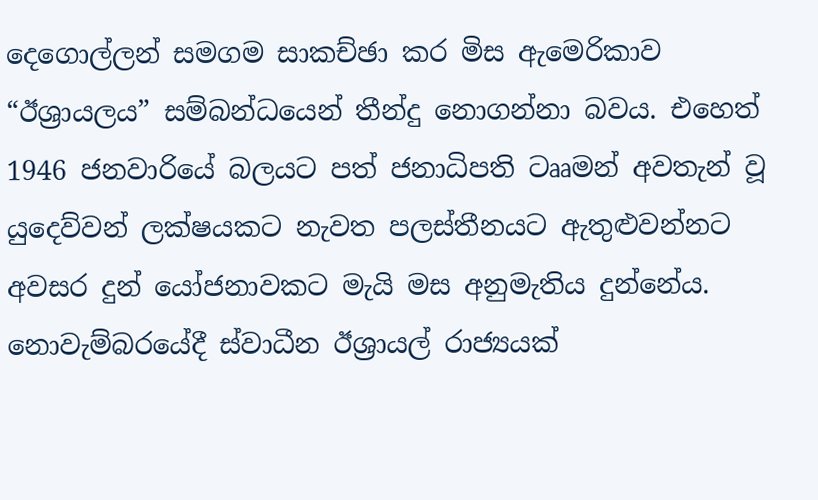දෙගොල්ලන් සමගම සාකච්ඡා කර මිස ඇමෙරිකාව “ඊශ්‍රායලය” සම්බන්ධයෙන් තීන්දු නොගන්නා බවය. එහෙත් 1946 ජනවාරියේ බලයට පත් ජනාධිපති ටෲමන් අවතැන් වූ යුදෙව්වන් ලක්ෂයකට නැවත පලස්තීනයට ඇතුළුවන්නට අවසර දුන් යෝජනාවකට මැයි මස අනුමැතිය දුන්නේය. නොවැම්බරයේදී ස්වාධීන ඊශ්‍රායල් රාජ්‍යයක්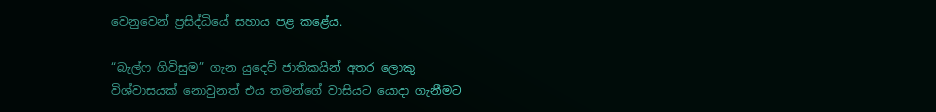වෙනුවෙන් ප්‍රසිද්ධියේ සහාය පළ කළේය.

“බැල්ෆ ගිවිසුම” ගැන යුදෙව් ජාතිකයින් අතර ලොකු විශ්වාසයක් නොවුනත් එය තමන්ගේ වාසියට යොදා ගැනීමට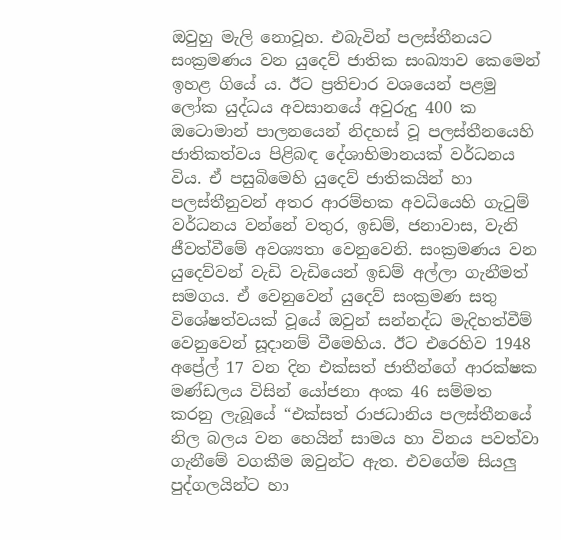ඔවුහු මැලි නොවූහ. එබැවින් පලස්තීනයට සංක්‍රමණය වන යුදෙව් ජාතික සංඛ්‍යාව කෙමෙන් ඉහළ ගියේ ය. ඊට ප්‍රතිචාර වශයෙන් පළමු ලෝක යුද්ධය අවසානයේ අවුරුදු 400 ක ඔටොමාන් පාලනයෙන් නිදහස් වූ පලස්තීනයෙහි ජාතිකත්වය පිළිබඳ දේශාභිමානයක් වර්ධනය විය. ඒ පසුබිමෙහි යුදෙව් ජාතිකයින් හා පලස්තීනුවන් අතර ආරම්භක අවධියෙහි ගැටුම් වර්ධනය වන්නේ වතුර, ඉඩම්, ජනාවාස, වැනි ජීවත්වීමේ අවශ්‍යතා වෙනුවෙනි. සංක්‍රමණය වන යුදෙව්වන් වැඩි වැඩියෙන් ඉඩම් අල්ලා ගැනීමත් සමගය. ඒ වෙනුවෙන් යුදෙව් සංක්‍රමණ සතු විශේෂත්වයක් වූයේ ඔවුන් සන්නද්ධ මැදිහත්වීම් වෙනුවෙන් සූදානම් වීමෙහිය. ඊට එරෙහිව 1948 අප්‍රේල් 17 වන දින එක්සත් ජාතීන්ගේ ආරක්ෂක මණ්ඩලය විසින් යෝජනා අංක 46 සම්මත කරනු ලැබූයේ “එක්සත් රාජධානිය පලස්තීනයේ නිල බලය වන හෙයින් සාමය හා විනය පවත්වා ගැනීමේ වගකීම ඔවුන්ට ඇත. එවගේම සියලු පුද්ගලයින්ට හා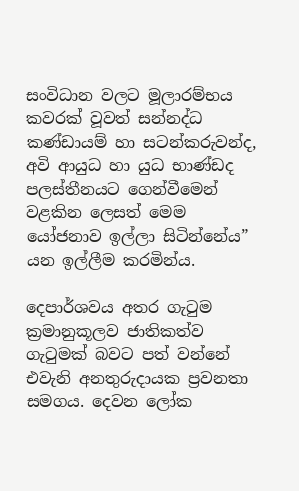සංවිධාන වලට මූලාරම්භය කවරක් වූවත් සන්නද්ධ කණ්ඩායම් හා සටන්කරුවන්ද, අවි ආයුධ හා යුධ භාණ්ඩද පලස්තීනයට ගෙන්වීමෙන් වළකින ලෙසත් මෙම යෝජනාව ඉල්ලා සිටින්නේය” යන ඉල්ලීම කරමින්ය.

දෙපාර්ශවය අතර ගැටුම ක්‍රමානුකූලව ජාතිකත්ව ගැටුමක් බවට පත් වන්නේ එවැනි අනතුරුදායක ප්‍රවනතා සමගය. දෙවන ලෝක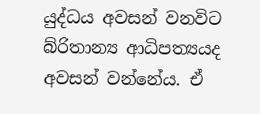යුද්ධය අවසන් වනවිට බ්රිතාන්‍ය ආධිපත්‍යයද අවසන් වන්නේය. ඒ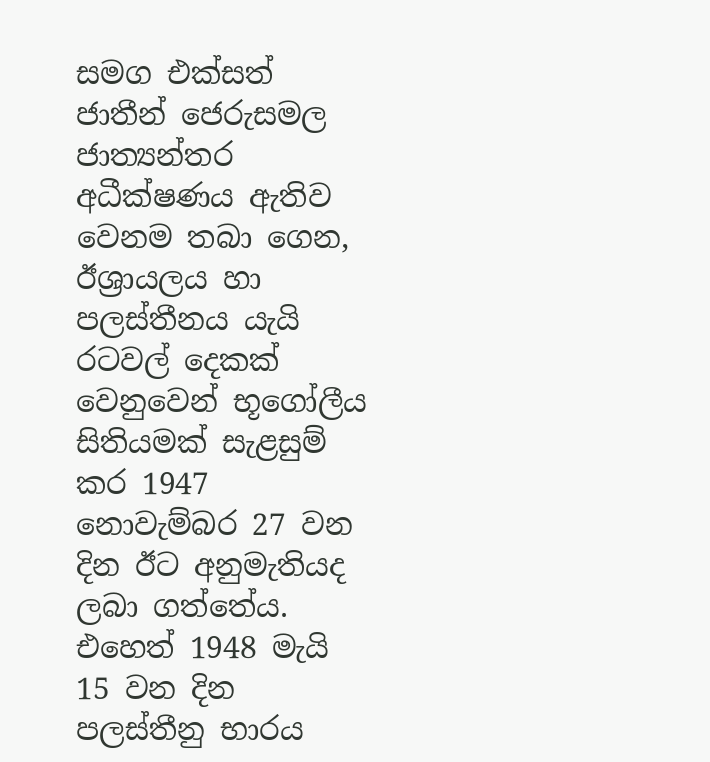සමග එක්සත් ජාතීන් ජෙරුසමල ජාත්‍යන්තර අධීක්ෂණය ඇතිව වෙනම තබා ගෙන, ඊශ්‍රායලය හා පලස්තීනය යැයි රටවල් දෙකක් වෙනුවෙන් භූගෝලීය සිතියමක් සැළසුම් කර 1947 නොවැම්බර 27 වන දින ඊට අනුමැතියද ලබා ගත්තේය. එහෙත් 1948 මැයි 15 වන දින පලස්තීනු භාරය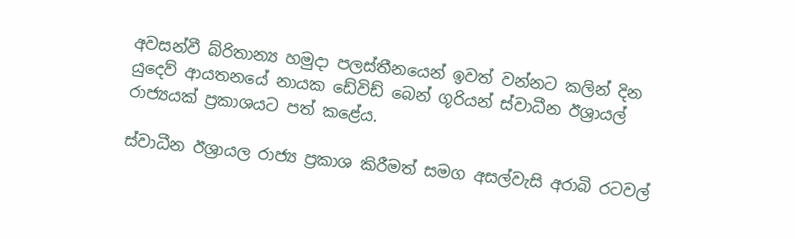අවසන්වී බ්රිතාන්‍ය හමුදා පලස්තීනයෙන් ඉවත් වන්නට කලින් දින යුදෙව් ආයතනයේ නායක ඩේවිඩ් බෙන් ගූරියන් ස්වාධීන ඊශ්‍රායල් රාජ්‍යයක් ප්‍රකාශයට පත් කළේය.

ස්වාධීන ඊශ්‍රායල රාජ්‍ය ප්‍රකාශ කිරීමත් සමග අසල්වැසි අරාබි රටවල්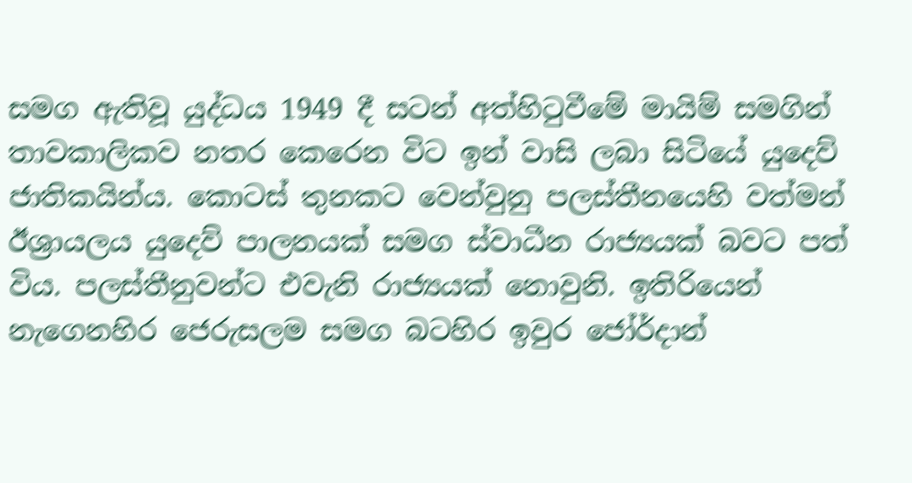සමග ඇතිවූ යුද්ධය 1949 දී සටන් අත්හිටුවීමේ මායිම් සමගින් තාවකාලිකව නතර කෙරෙන විට ඉන් වාසි ලබා සිටියේ යුදෙව් ජාතිකයින්ය. කොටස් තුනකට වෙන්වුනු පලස්තීනයෙහි වත්මන් ඊශ්‍රායලය යුදෙව් පාලනයක් සමග ස්වාධීන රාජ්‍යයක් බවට පත් විය. පලස්තීනුවන්ට එවැනි රාජ්‍යයක් නොවුනි. ඉතිරියෙන් නැගෙනහිර ජෙරුසලම සමග බටහිර ඉවුර ජෝර්දාන්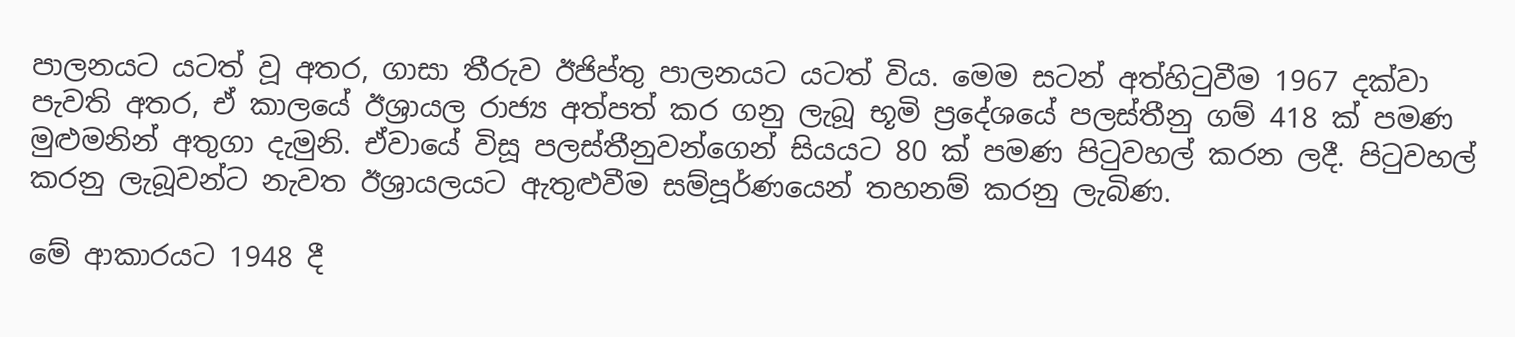පාලනයට යටත් වූ අතර, ගාසා තීරුව ඊජිප්තු පාලනයට යටත් විය. මෙම සටන් අත්හිටුවීම 1967 දක්වා පැවති අතර, ඒ කාලයේ ඊශ්‍රායල රාජ්‍ය අත්පත් කර ගනු ලැබූ භූමි ප්‍රදේශයේ පලස්තීනු ගම් 418 ක් පමණ මුළුමනින් අතුගා දැමුනි. ඒවායේ විසූ පලස්තීනුවන්ගෙන් සියයට 80 ක් පමණ පිටුවහල් කරන ලදී. පිටුවහල් කරනු ලැබූවන්ට නැවත ඊශ්‍රායලයට ඇතුළුවීම සම්පූර්ණයෙන් තහනම් කරනු ලැබිණ.

මේ ආකාරයට 1948 දී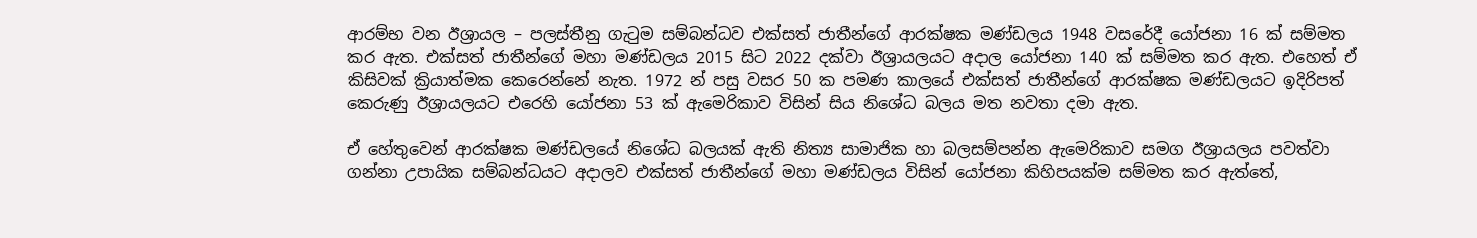ආරම්භ වන ඊශ්‍රායල – පලස්තීනු ගැටුම සම්බන්ධව එක්සත් ජාතීන්ගේ ආරක්ෂක මණ්ඩලය 1948 වසරේදී යෝජනා 16 ක් සම්මත කර ඇත. එක්සත් ජාතීන්ගේ මහා මණ්ඩලය 2015 සිට 2022 දක්වා ඊශ්‍රායලයට අදාල යෝජනා 140 ක් සම්මත කර ඇත. එහෙත් ඒ කිසිවක් ක්‍රියාත්මක කෙරෙන්නේ නැත. 1972 න් පසු වසර 50 ක පමණ කාලයේ එක්සත් ජාතීන්ගේ ආරක්ෂක මණ්ඩලයට ඉදිරිපත් කෙරුණු ඊශ්‍රායලයට එරෙහි යෝජනා 53 ක් ඇමෙරිකාව විසින් සිය නිශේධ බලය මත නවතා දමා ඇත.

ඒ හේතුවෙන් ආරක්ෂක මණ්ඩලයේ නිශේධ බලයක් ඇති නිත්‍ය සාමාජික හා බලසම්පන්න ඇමෙරිකාව සමග ඊශ්‍රායලය පවත්වා ගන්නා උපායික සම්බන්ධයට අදාලව එක්සත් ජාතීන්ගේ මහා මණ්ඩලය විසින් යෝජනා කිහිපයක්ම සම්මත කර ඇත්තේ,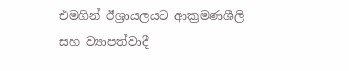එමගින් ඊශ්‍රායලයට ආක්‍රමණශීලි සහ ව්‍යාපත්වාදී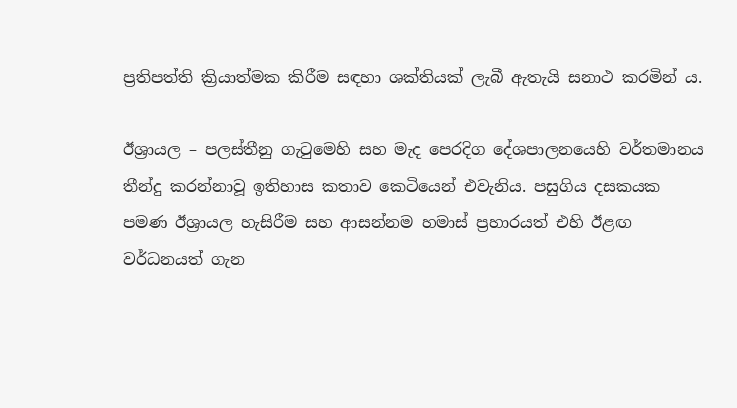ප්‍රතිපත්ති ක්‍රියාත්මක කිරීම සඳහා ශක්තියක් ලැබී ඇතැයි සනාථ කරමින් ය.

ඊශ්‍රායල – පලස්තීනු ගැටුමෙහි සහ මැද පෙරදිග දේශපාලනයෙහි වර්තමානය තීන්දු කරන්නාවූ ඉතිහාස කතාව කෙටියෙන් එවැනිය. පසුගිය දසකයක පමණ ඊශ්‍රායල හැසිරීම සහ ආසන්නම හමාස් ප්‍රහාරයත් එහි ඊළඟ වර්ධනයත් ගැන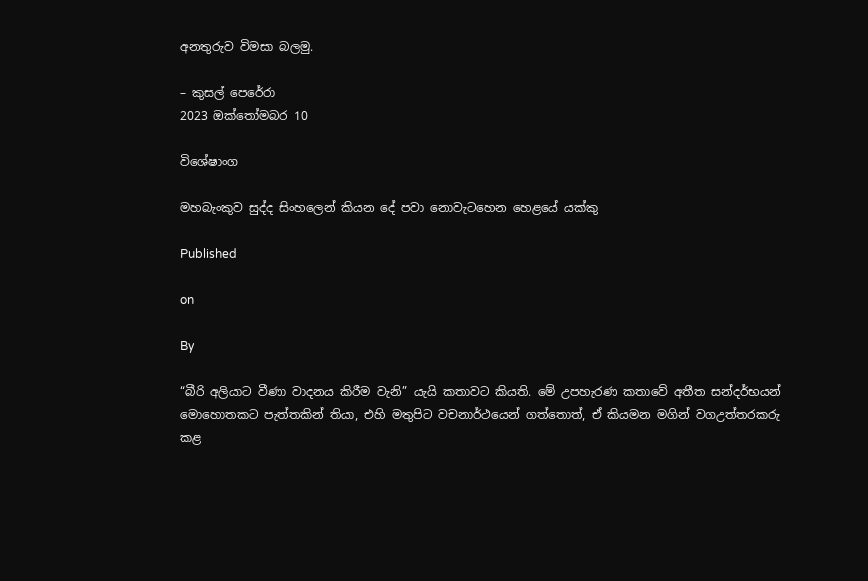අනතුරුව විමසා බලමු.

– කුසල් පෙරේරා
2023 ඔක්තෝමබර 10

විශේෂාංග

මහබැංකුව සුද්ද සිංහලෙන් කියන දේ පවා නොවැටහෙන හෙළයේ යක්කු

Published

on

By

“බීරි අලියාට වීණා වාදනය කිරීම වැනි” යැයි කතාවට කියති. මේ උපහැරණ කතාවේ අතීත සන්දර්භයන් මොහොතකට පැත්තකින් තියා, එහි මතුපිට වචනාර්ථයෙන් ගත්තොත්, ඒ කියමන මගින් වගඋත්තරකරු කළ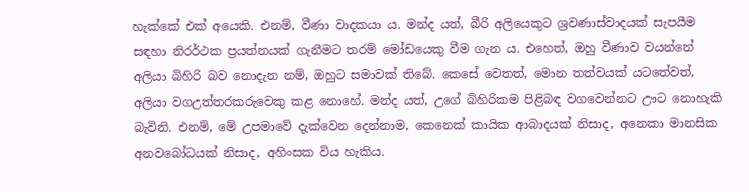හැක්කේ එක් අයෙකි. එනම්, වීණා වාදකයා ය. මන්ද යත්, බීරි අලියෙකුට ශ්‍රවණාස්වාදයක් සැපයීම සඳහා නිරර්ථක ප්‍රයත්නයක් ගැනීමට තරම් මෝඩයෙකු වීම ගැන ය. එහෙත්, ඔහු වීණාව වයන්නේ අලියා බිහිරි බව නොදැන නම්, ඔහුට සමාවක් තිබේ. කෙසේ වෙතත්, මොන තත්වයක් යටතේවත්, අලියා වගඋත්තරකරුවෙකු කළ නොහේ. මන්ද යත්, උගේ බිහිරිකම පිළිබඳ වගවෙන්නට ඌට නොහැකි බැවිනි. එනම්, මේ උපමාවේ දැක්වෙන දෙන්නාම, කෙනෙක් කායික ආබාදයක් නිසාද, අනෙකා මානසික අනවබෝධයක් නිසාද, අහිංසක විය හැකිය.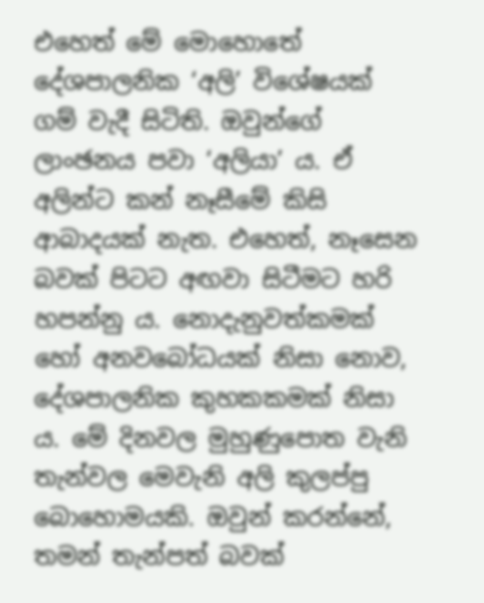එහෙත් මේ මොහොතේ දේශපාලනික ‘අලි’ විශේෂයක් ගම් වැදී සිටිති. ඔවුන්ගේ ලාංඡනය පවා ‘අලියා’ ය. ඒ අලින්ට කන් නෑසීමේ කිසි ආබාදයක් නැත. එහෙත්, නෑසෙන බවක් පිටට අඟවා සිටීමට හරි හපන්නු ය. නොදැනුවත්කමක් හෝ අනවබෝධයක් නිසා නොව, දේශපාලනික කුහකකමක් නිසා ය. මේ දිනවල මුහුණුපොත වැනි තැන්වල මෙවැනි අලි කුලප්පු බොහොමයකි. ඔවුන් කරන්නේ, තමන් තැන්පත් බවක්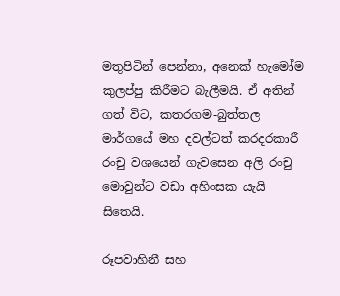මතුපිටින් පෙන්නා, අනෙක් හැමෝම කුලප්පු කිරීමට බැලීමයි. ඒ අතින් ගත් විට, කතරගම-බුත්තල මාර්ගයේ මහ දවල්ටත් කරදරකාරී රංචු වශයෙන් ගැවසෙන අලි රංචු මොවුන්ට වඩා අහිංසක යැයි සිතෙයි.

රූපවාහිනී සහ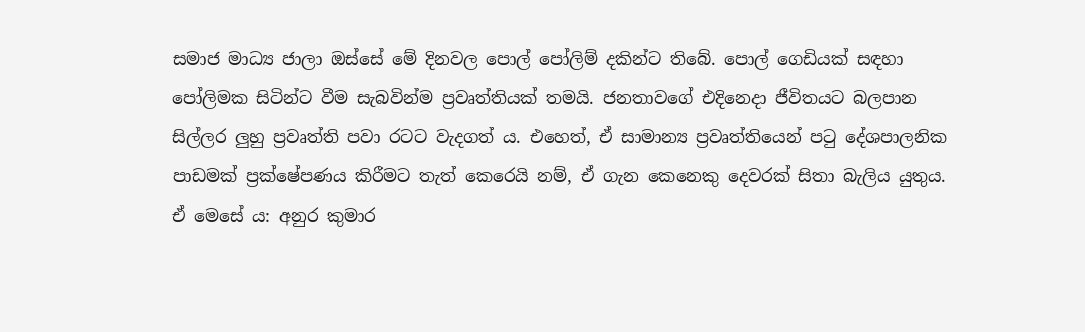සමාජ මාධ්‍ය ජාලා ඔස්සේ මේ දිනවල පොල් පෝලිම් දකින්ට තිබේ. පොල් ගෙඩියක් සඳහා පෝලිමක සිටින්ට වීම සැබවින්ම ප්‍රවෘත්තියක් තමයි. ජනතාවගේ එදිනෙදා ජීවිතයට බලපාන සිල්ලර ලුහු ප්‍රවෘත්ති පවා රටට වැදගත් ය. එහෙත්, ඒ සාමාන්‍ය ප්‍රවෘත්තියෙන් පටු දේශපාලනික පාඩමක් ප්‍රක්ෂේපණය කිරීමට තැත් කෙරෙයි නම්, ඒ ගැන කෙනෙකු දෙවරක් සිතා බැලිය යුතුය. ඒ මෙසේ ය: අනුර කුමාර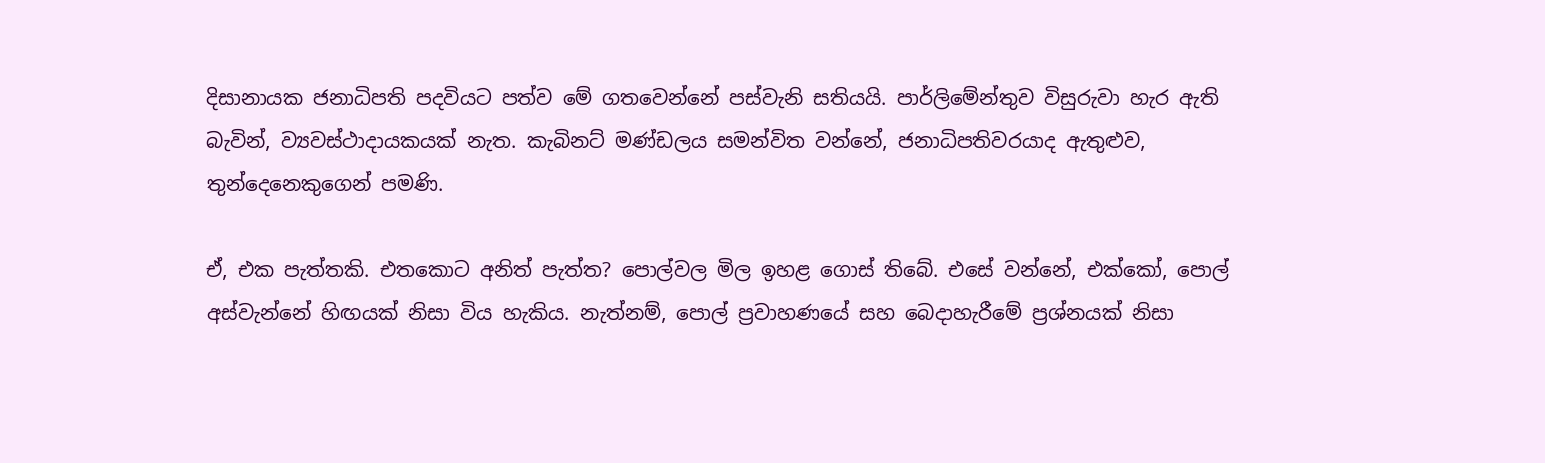දිසානායක ජනාධිපති පදවියට පත්ව මේ ගතවෙන්නේ පස්වැනි සතියයි. පාර්ලිමේන්තුව විසුරුවා හැර ඇති බැවින්, ව්‍යවස්ථාදායකයක් නැත. කැබිනට් මණ්ඩලය සමන්විත වන්නේ, ජනාධිපතිවරයාද ඇතුළුව, තුන්දෙනෙකුගෙන් පමණි.

ඒ, එක පැත්තකි. එතකොට අනිත් පැත්ත? පොල්වල මිල ඉහළ ගොස් තිබේ. එසේ වන්නේ, එක්කෝ, පොල් අස්වැන්නේ හිඟයක් නිසා විය හැකිය. නැත්නම්, පොල් ප්‍රවාහණයේ සහ බෙදාහැරීමේ ප්‍රශ්නයක් නිසා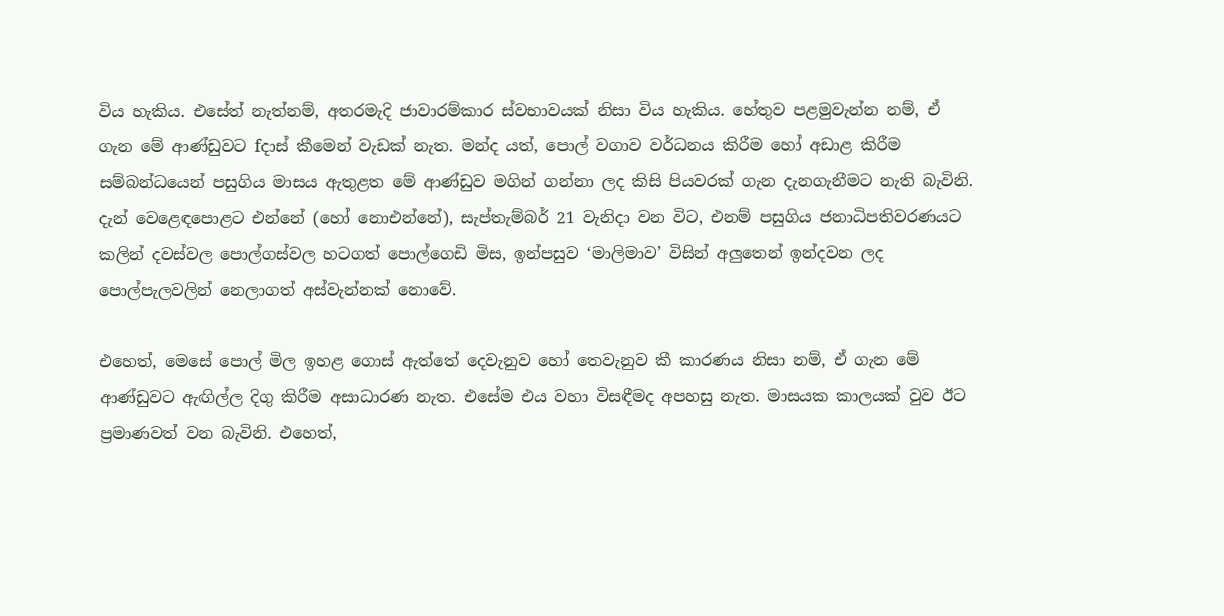විය හැකිය. එසේත් නැත්නම්, අතරමැදි ජාවාරම්කාර ස්වභාවයක් නිසා විය හැකිය. හේතුව පළමුවැන්න නම්, ඒ ගැන මේ ආණ්ඩුවට fදාස් කීමෙන් වැඩක් නැත. මන්ද යත්, පොල් වගාව වර්ධනය කිරීම හෝ අඩාළ කිරීම සම්බන්ධයෙන් පසුගිය මාසය ඇතුළත මේ ආණ්ඩුව මගින් ගන්නා ලද කිසි පියවරක් ගැන දැනගැනීමට නැති බැවිනි. දැන් වෙළෙඳපොළට එන්නේ (හෝ නොඑන්නේ), සැප්තැම්බර් 21 වැනිදා වන විට, එනම් පසුගිය ජනාධිපතිවරණයට කලින් දවස්වල පොල්ගස්වල හටගත් පොල්ගෙඩි මිස, ඉන්පසුව ‘මාලිමාව’ විසින් අලුතෙන් ඉන්දවන ලද පොල්පැලවලින් නෙලාගත් අස්වැන්නක් නොවේ.

එහෙත්, මෙසේ පොල් මිල ඉහළ ගොස් ඇත්තේ දෙවැනුව හෝ තෙවැනුව කී කාරණය නිසා නම්, ඒ ගැන මේ ආණ්ඩුවට ඇඟිල්ල දිගු කිරීම අසාධාරණ නැත. එසේම එය වහා විසඳීමද අපහසු නැත. මාසයක කාලයක් වුව ඊට ප්‍රමාණවත් වන බැවිනි. එහෙත්,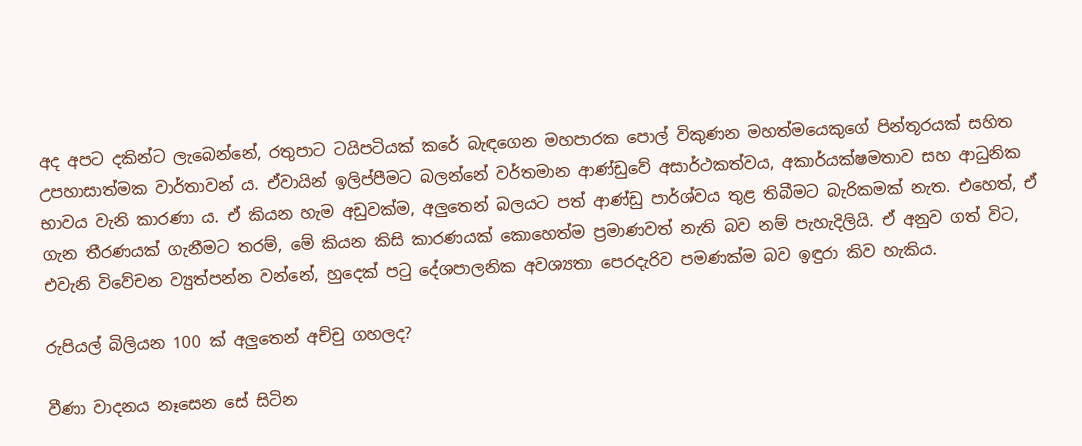අද අපට දකින්ට ලැබෙන්නේ, රතුපාට ටයිපටියක් කරේ බැඳගෙන මහපාරක පොල් විකුණන මහත්මයෙකුගේ පින්තූරයක් සහිත උපහාසාත්මක වාර්තාවන් ය. ඒවායින් ඉලිප්පීමට බලන්නේ වර්තමාන ආණ්ඩුවේ අසාර්ථකත්වය, අකාර්යක්ෂමතාව සහ ආධුනික භාවය වැනි කාරණා ය. ඒ කියන හැම අඩුවක්ම, අලුතෙන් බලයට පත් ආණ්ඩු පාර්ශ්වය තුළ තිබීමට බැරිකමක් නැත. එහෙත්, ඒ ගැන තීරණයක් ගැනීමට තරම්, මේ කියන කිසි කාරණයක් කොහෙත්ම ප්‍රමාණවත් නැති බව නම් පැහැදිලියි. ඒ අනුව ගත් විට, එවැනි විවේචන ව්‍යුත්පන්න වන්නේ, හුදෙක් පටු දේශපාලනික අවශ්‍යතා පෙරදැරිව පමණක්ම බව ඉඳුරා කිව හැකිය.

රුපියල් බිලියන 100 ක් අලුතෙන් අච්චු ගහලද?

වීණා වාදනය නෑසෙන සේ සිටින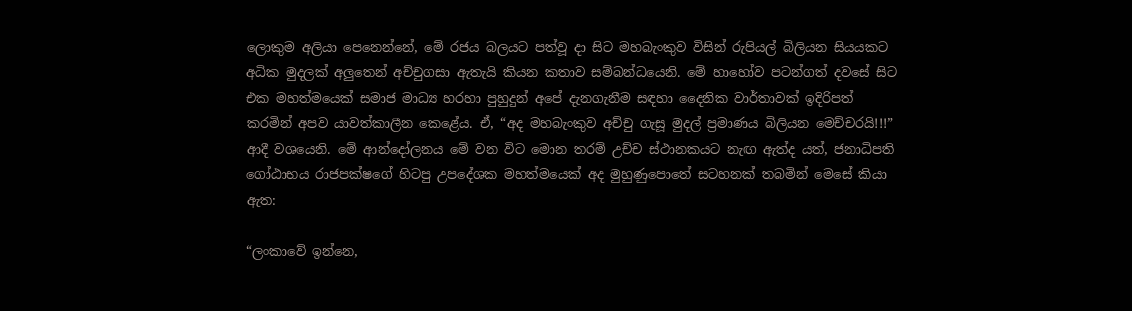ලොකුම අලියා පෙනෙන්නේ, මේ රජය බලයට පත්වූ දා සිට මහබැංකුව විසින් රුපියල් බිලියන සියයකට අධික මුදලක් අලුතෙන් අච්චුගසා ඇතැයි කියන කතාව සම්බන්ධයෙනි. මේ හාහෝව පටන්ගත් දවසේ සිට එක මහත්මයෙක් සමාජ මාධ්‍ය හරහා පුහුදුන් අපේ දැනගැනීම සඳහා දෛනික වාර්තාවක් ඉදිරිපත් කරමින් අපව යාවත්කාලීන කෙළේය. ඒ, “අද මහබැංකුව අච්චු ගැසූ මුදල් ප්‍රමාණය බිලියන මෙච්චරයි!!!” ආදී වශයෙනි. මේ ආන්දෝලනය මේ වන විට මොන තරම් උච්ච ස්ථානකයට නැඟ ඇත්ද යත්, ජනාධිපති ගෝඨාභය රාජපක්ෂගේ හිටපු උපදේශක මහත්මයෙක් අද මුහුණුපොතේ සටහනක් තබමින් මෙසේ කියා ඇත:

“ලංකාවේ ඉන්නෙ,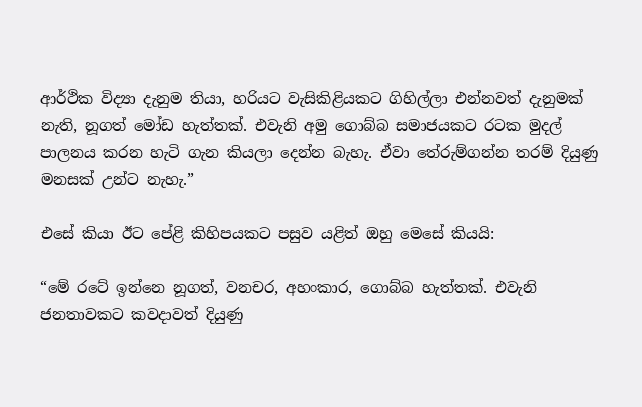ආර්ථික විද්‍යා දැනුම තියා, හරියට වැසිකිළියකට ගිහිල්ලා එන්නවත් දැනුමක් නැති, නූගත් මෝඩ හැත්තක්. එවැනි අමු ගොබ්බ සමාජයකට රටක මුදල් පාලනය කරන හැටි ගැන කියලා දෙන්න බැහැ. ඒවා තේරුම්ගන්න තරම් දියුණු මනසක් උන්ට නැහැ.”

එසේ කියා ඊට පේළි කිහිපයකට පසුව යළිත් ඔහු මෙසේ කියයි:

“මේ රටේ ඉන්නෙ නූගත්, වනචර, අහංකාර, ගොබ්බ හැත්තක්. එවැනි ජනතාවකට කවදාවත් දියුණු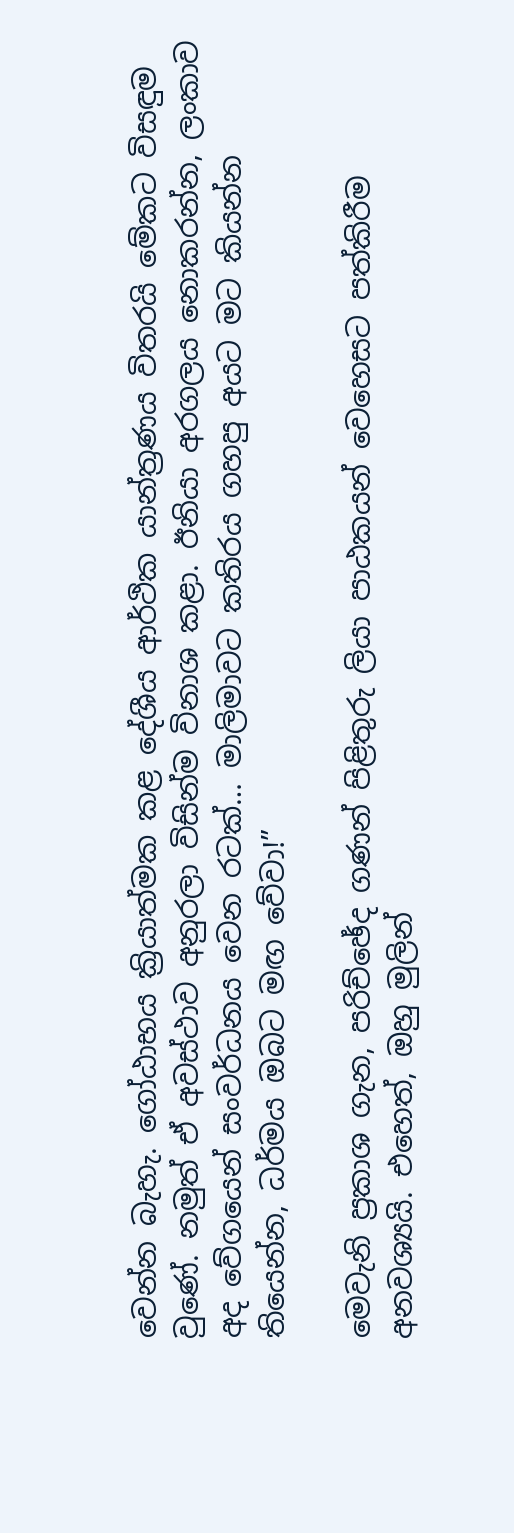වෙන්න බැහැ. ගෝඨාභය ක්‍රියාත්මක කළ දේශීය ආර්ථික යාන්ත්‍රණය විතරයි මේකට විසඳුම වුණේ. නමුත් ඒ අවස්ථාව අනුරලා විසින්ම විනාශ කළා. ඊනියා අරගලය නොකරන්න, ලංකාව අද වේගයෙන් සංවර්ධනය වෙන රටක්… මාලිමාවට කතිරය ගහපු අයට මට කියන්න තියෙන්න, ධර්මය ඔබට මඟ වේවා!”

මෙවැනි ප්‍රකාශ ගැන, පරිච්ඡේද ගණන් පිළිතුරු ලියා පාඨකයන් වෙහෙසට පත්කිරීම අනවශ්‍යයි. එහෙත්, ඔහු මුලින්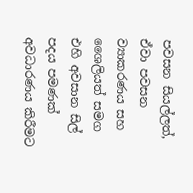පවසන සියල්ලත්, ඒවා පවසන ව්‍යාකරණය සහ ශෛලියත් සමග එහි අවසාන සිල් පදය පමණක් අවධාරණය කිරීමට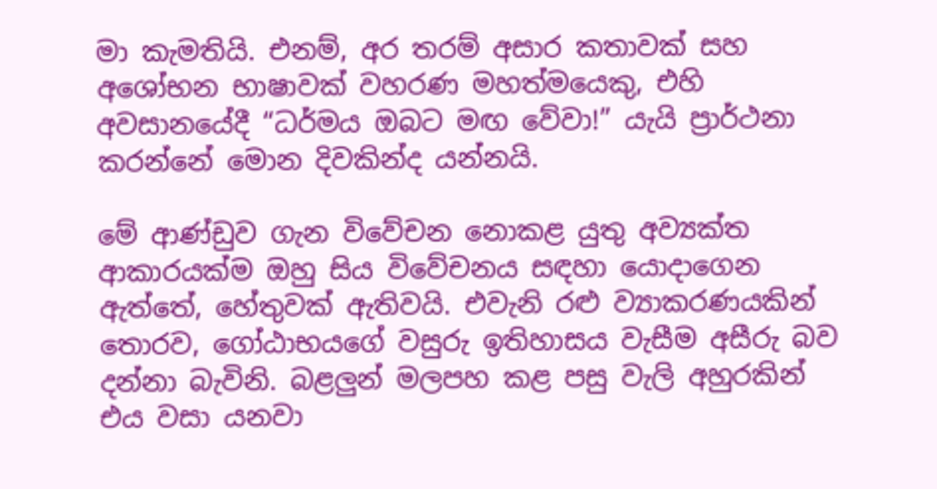මා කැමතියි. එනම්, අර තරම් අසාර කතාවක් සහ අශෝභන භාෂාවක් වහරණ මහත්මයෙකු, එහි අවසානයේදී “ධර්මය ඔබට මඟ වේවා!” යැයි ප්‍රාර්ථනා කරන්නේ මොන දිවකින්ද යන්නයි.

මේ ආණ්ඩුව ගැන විවේචන නොකළ යුතු අව්‍යක්ත ආකාරයක්ම ඔහු සිය විවේචනය සඳහා යොදාගෙන ඇත්තේ, හේතුවක් ඇතිවයි. එවැනි රළු ව්‍යාකරණයකින් තොරව, ගෝඨාභයගේ වසුරු ඉතිහාසය වැසීම අසීරු බව දන්නා බැවිනි. බළලුන් මලපහ කළ පසු වැලි අහුරකින් එය වසා යනවා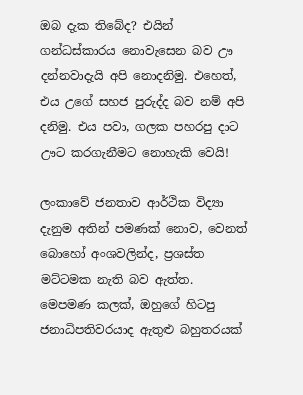ඔබ දැක තිබේද? එයින් ගන්ධස්කාරය නොවැසෙන බව ඌ දන්නවාදැයි අපි නොදනිමු. එහෙත්, එය උගේ සහජ පුරුද්ද බව නම් අපි දනිමු. එය පවා, ගලක පහරපු දාට ඌට කරගැනීමට නොහැකි වෙයි!

ලංකාවේ ජනතාව ආර්ථික විද්‍යා දැනුම අතින් පමණක් නොව, වෙනත් බොහෝ අංශවලින්ද, ප්‍රශස්ත මට්ටමක නැති බව ඇත්ත. මෙපමණ කලක්, ඔහුගේ හිටපු ජනාධිපතිවරයාද ඇතුළු බහුතරයක්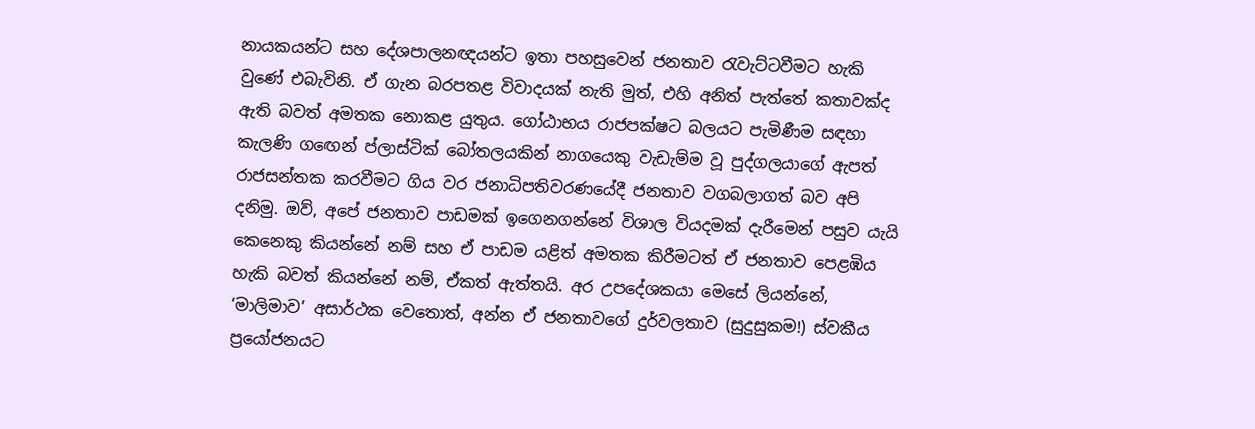නායකයන්ට සහ දේශපාලනඥයන්ට ඉතා පහසුවෙන් ජනතාව රැවැට්ටවීමට හැකි වුණේ එබැවිනි. ඒ ගැන බරපතළ විවාදයක් නැති මුත්, එහි අනිත් පැත්තේ කතාවක්ද ඇති බවත් අමතක නොකළ යුතුය. ගෝඨාභය රාජපක්ෂට බලයට පැමිණීම සඳහා කැලණි ගඟෙන් ප්ලාස්ටික් බෝතලයකින් නාගයෙකු වැඩැම්ම වූ පුද්ගලයාගේ ඇපත් රාජසන්තක කරවීමට ගිය වර ජනාධිපතිවරණයේදී ජනතාව වගබලාගත් බව අපි දනිමු. ඔව්, අපේ ජනතාව පාඩමක් ඉගෙනගන්නේ විශාල වියදමක් දැරීමෙන් පසුව යැයි කෙනෙකු කියන්නේ නම් සහ ඒ පාඩම යළිත් අමතක කිරීමටත් ඒ ජනතාව පෙළඹිය හැකි බවත් කියන්නේ නම්, ඒකත් ඇත්තයි. අර උපදේශකයා මෙසේ ලියන්නේ, ‘මාලිමාව’ අසාර්ථක වෙතොත්, අන්න ඒ ජනතාවගේ දුර්වලතාව (සුදුසුකම!) ස්වකීය ප්‍රයෝජනයට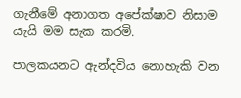ගැනීමේ අනාගත අපේක්ෂාව නිසාම යැයි මම සැක කරමි.

පාලකයනට ඇන්දවිය නොහැකි වන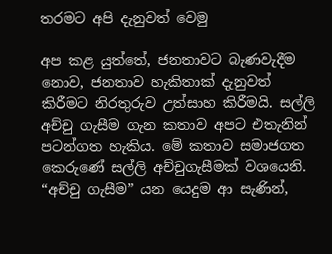තරමට අපි දැනුවත් වෙමු

අප කළ යුත්තේ, ජනතාවට බැණවැදීම නොව, ජනතාව හැකිතාක් දැනුවත් කිරීමට නිරතුරුව උත්සාහ කිරීමයි. සල්ලි අච්චු ගැසීම ගැන කතාව අපට එතැනින් පටන්ගත හැකිය. මේ කතාව සමාජගත කෙරුණේ සල්ලි අච්චුගැසීමක් වශයෙනි. “අච්චු ගැසීම” යන යෙදුම ආ සැණින්,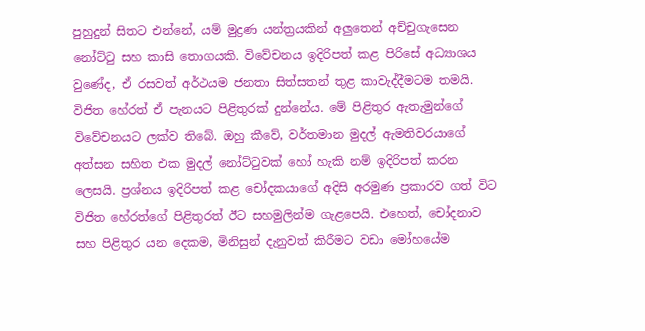පුහුදුන් සිතට එන්නේ, යම් මුද්‍රණ යන්ත්‍රයකින් අලුතෙන් අච්චුගැසෙන නෝට්ටු සහ කාසි තොගයකි. විවේචනය ඉදිරිපත් කළ පිරිසේ අධ්‍යාශය වුණේද, ඒ රසවත් අර්ථයම ජනතා සිත්සතන් තුළ කාවැද්දීමටම තමයි. විජිත හේරත් ඒ පැනයට පිළිතුරක් දුන්නේය. මේ පිළිතුර ඇතැමුන්ගේ විවේචනයට ලක්ව තිබේ. ඔහු කීවේ, වර්තමාන මුදල් ඇමතිවරයාගේ අත්සන සහිත එක මුදල් නෝට්ටුවක් හෝ හැකි නම් ඉදිරිපත් කරන ලෙසයි. ප්‍රශ්නය ඉදිරිපත් කළ චෝදකයාගේ අදිසි අරමුණ ප්‍රකාරව ගත් විට විජිත හේරත්ගේ පිළිතුරත් ඊට සහමුලින්ම ගැළපෙයි. එහෙත්, චෝදනාව සහ පිළිතුර යන දෙකම, මිනිසුන් දැනුවත් කිරීමට වඩා මෝහයේම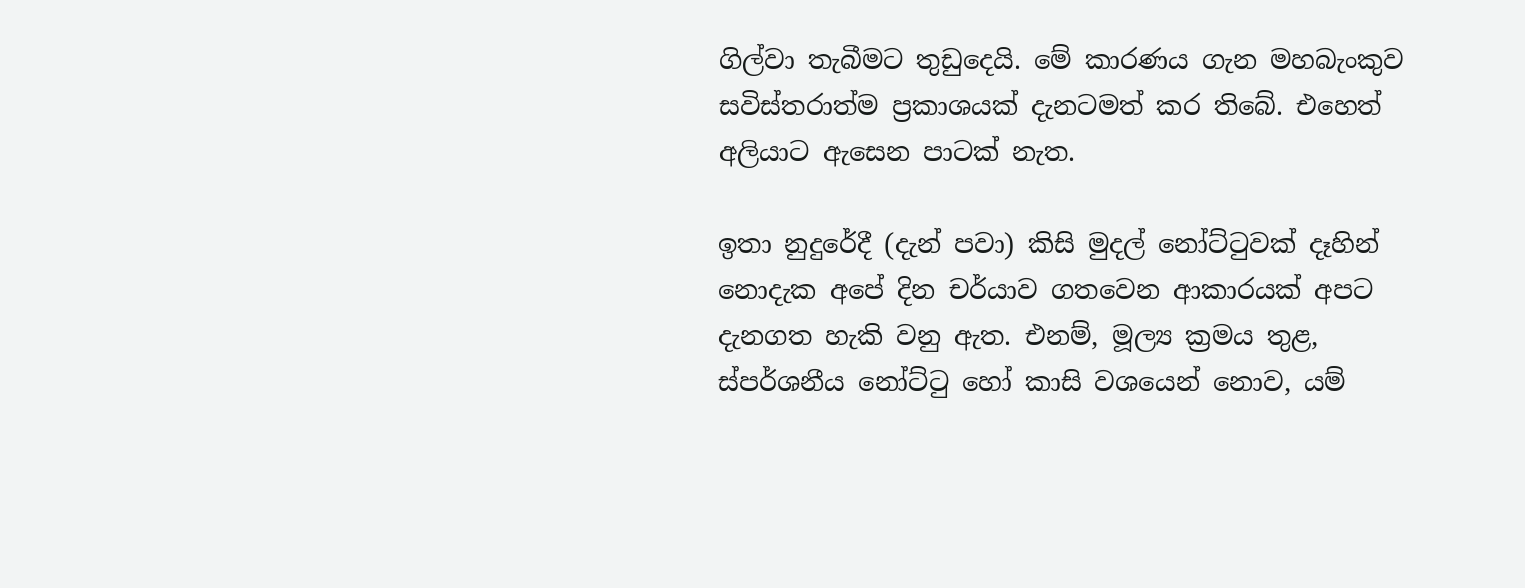ගිල්වා තැබීමට තුඩුදෙයි. මේ කාරණය ගැන මහබැංකුව සවිස්තරාත්ම ප්‍රකාශයක් දැනටමත් කර තිබේ. එහෙත් අලියාට ඇසෙන පාටක් නැත.

ඉතා නුදුරේදී (දැන් පවා) කිසි මුදල් නෝට්ටුවක් දෑහින් නොදැක අපේ දින චර්යාව ගතවෙන ආකාරයක් අපට දැනගත හැකි වනු ඇත. එනම්, මූල්‍ය ක්‍රමය තුළ, ස්පර්ශනීය නෝට්ටු හෝ කාසි වශයෙන් නොව, යම්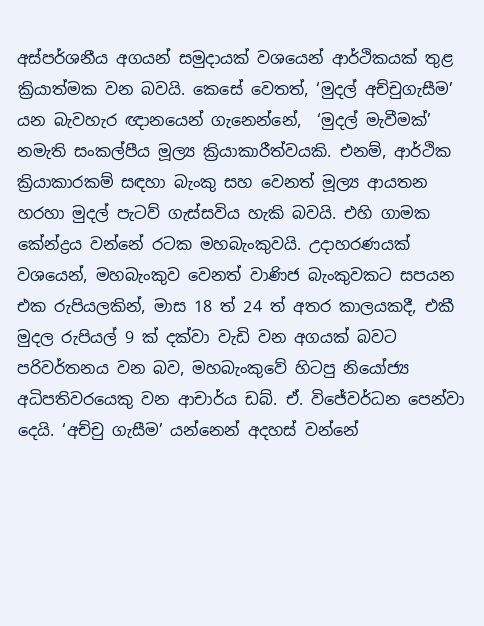අස්පර්ශනීය අගයන් සමුදායක් වශයෙන් ආර්ථිකයක් තුළ ක්‍රියාත්මක වන බවයි. කෙසේ වෙතත්, ‘මුදල් අච්චුගැසීම’ යන බැවහැර ඥානයෙන් ගැනෙන්නේ,  ‘මුදල් මැවීමක්’ නමැති සංකල්පීය මූල්‍ය ක්‍රියාකාරීත්වයකි. එනම්, ආර්ථික ක්‍රියාකාරකම් සඳහා බැංකු සහ වෙනත් මූල්‍ය ආයතන හරහා මුදල් පැටව් ගැස්සවිය හැකි බවයි. එහි ගාමක කේන්ද්‍රය වන්නේ රටක මහබැංකුවයි. උදාහරණයක් වශයෙන්, මහබැංකුව වෙනත් වාණිජ බැංකුවකට සපයන එක රුපියලකින්, මාස 18 ත් 24 ත් අතර කාලයකදී, එකී මුදල රුපියල් 9 ක් දක්වා වැඩි වන අගයක් බවට පරිවර්තනය වන බව, මහබැංකුවේ හිටපු නියෝජ්‍ය අධිපතිවරයෙකු වන ආචාර්ය ඩබ්. ඒ. විජේවර්ධන පෙන්වා දෙයි. ‘අච්චු ගැසීම’ යන්නෙන් අදහස් වන්නේ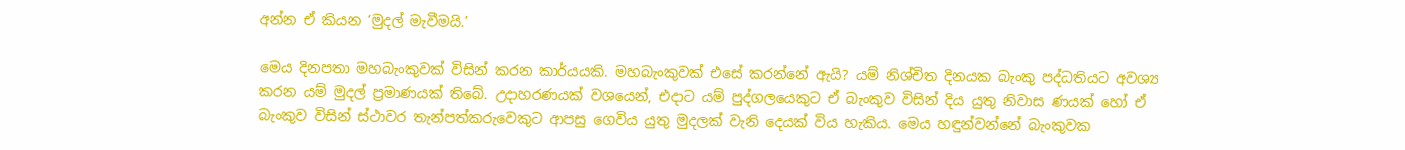අන්න ඒ කියන ‘මුදල් මැවීමයි.’

මෙය දිනපතා මහබැංකුවක් විසින් කරන කාර්යයකි. මහබැංකුවක් එසේ කරන්නේ ඇයි? යම් නිශ්චිත දිනයක බැංකු පද්ධතියට අවශ්‍ය කරන යම් මුදල් ප්‍රමාණයක් තිබේ. උදාහරණයක් වශයෙන්, එදාට යම් පුද්ගලයෙකුට ඒ බැංකුව විසින් දිය යුතු නිවාස ණයක් හෝ ඒ බැංකුව විසින් ස්ථාවර තැන්පත්කරුවෙකුට ආපසු ගෙවිය යුතු මුදලක් වැනි දෙයක් විය හැකිය. මෙය හඳුන්වන්නේ බැංකුවක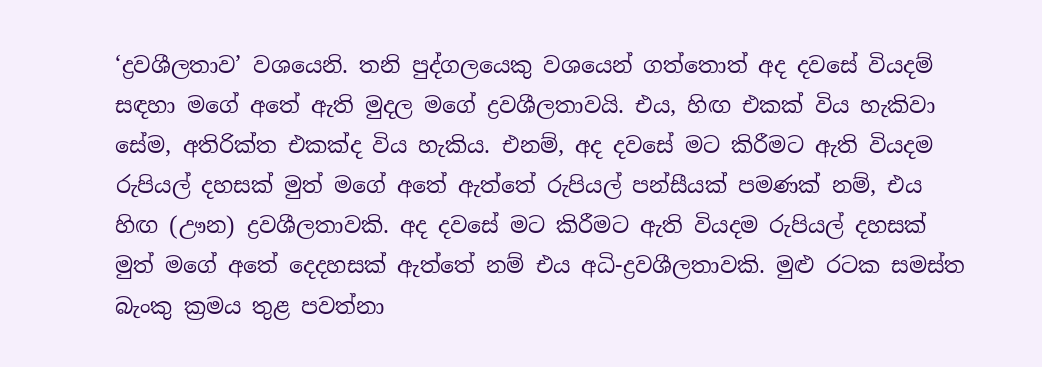‘ද්‍රවශීලතාව’ වශයෙනි. තනි පුද්ගලයෙකු වශයෙන් ගත්තොත් අද දවසේ වියදම් සඳහා මගේ අතේ ඇති මුදල මගේ ද්‍රවශීලතාවයි. එය, හිඟ එකක් විය හැකිවා සේම, අතිරික්ත එකක්ද විය හැකිය. එනම්, අද දවසේ මට කිරීමට ඇති වියදම රුපියල් දහසක් මුත් මගේ අතේ ඇත්තේ රුපියල් පන්සීයක් පමණක් නම්, එය හිඟ (ඌන) ද්‍රවශීලතාවකි. අද දවසේ මට කිරීමට ඇති වියදම රුපියල් දහසක් මුත් මගේ අතේ දෙදහසක් ඇත්තේ නම් එය අධි-ද්‍රවශීලතාවකි. මුළු රටක සමස්ත බැංකු ක්‍රමය තුළ පවත්නා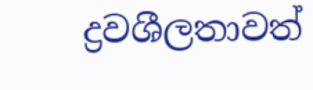ද්‍රවශීලතාවත්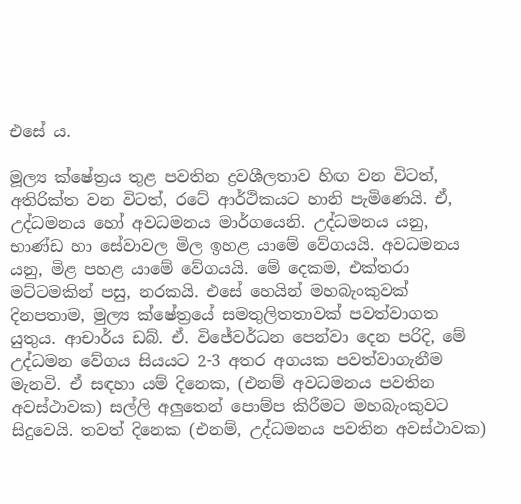එසේ ය.

මූල්‍ය ක්ෂේත්‍රය තුළ පවතින ද්‍රවශීලතාව හිඟ වන විටත්, අතිරික්ත වන විටත්, රටේ ආර්ථිකයට හානි පැමිණෙයි. ඒ, උද්ධමනය හෝ අවධමනය මාර්ගයෙනි. උද්ධමනය යනු, භාණ්ඩ හා සේවාවල මිල ඉහළ යාමේ වේගයයි. අවධමනය යනු, මිළ පහළ යාමේ වේගයයි. මේ දෙකම, එක්තරා මට්ටමකින් පසු, නරකයි. එසේ හෙයින් මහබැංකුවක් දිනපතාම, මුල්‍ය ක්ෂේත්‍රයේ සමතුලිතතාවක් පවත්වාගත යුතුය. ආචාර්ය ඩබ්. ඒ. විජේවර්ධන පෙන්වා දෙන පරිදි, මේ උද්ධමන වේගය සියයට 2-3 අතර අගයක පවත්වාගැනීම මැනවි. ඒ සඳහා යම් දිනෙක, (එනම් අවධමනය පවතින අවස්ථාවක) සල්ලි අලුතෙන් පොම්ප කිරීමට මහබැංකුවට සිදුවෙයි. තවත් දිනෙක (එනම්, උද්ධමනය පවතින අවස්ථාවක)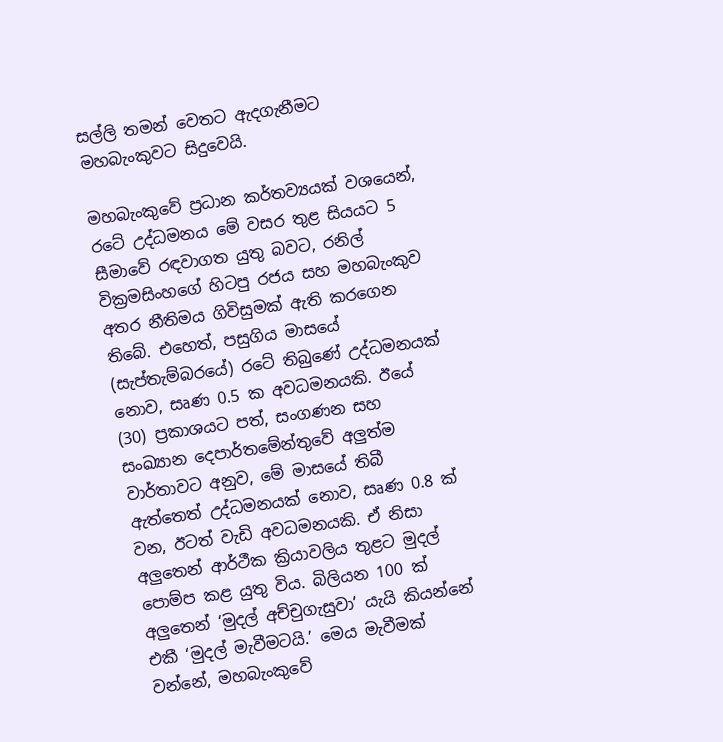සල්ලි තමන් වෙතට ඇදගැනීමට මහබැංකුවට සිදුවෙයි.

මහබැංකුවේ ප්‍රධාන කර්තව්‍යයක් වශයෙන්, රටේ උද්ධමනය මේ වසර තුළ සියයට 5 සීමාවේ රඳවාගත යුතු බවට, රනිල් වික්‍රමසිංහගේ හිටපු රජය සහ මහබැංකුව අතර නීතිමය ගිවිසුමක් ඇති කරගෙන තිබේ. එහෙත්, පසුගිය මාසයේ (සැප්තැම්බරයේ) රටේ තිබුණේ උද්ධමනයක් නොව, සෘණ 0.5 ක අවධමනයකි. ඊයේ (30) ප්‍රකාශයට පත්, සංගණන සහ සංඛ්‍යාන දෙපාර්තමේන්තුවේ අලුත්ම වාර්තාවට අනුව, මේ මාසයේ තිබී ඇත්තෙත් උද්ධමනයක් නොව, සෘණ 0.8 ක් වන, ඊටත් වැඩි අවධමනයකි. ඒ නිසා අලුතෙන් ආර්ථීක ක්‍රියාවලිය තුළට මුදල් පොම්ප කළ යුතු විය. බිලියන 100 ක් අලුතෙන් ‘මුදල් අච්චුගැසුවා’ යැයි කියන්නේ එකී ‘මුදල් මැවීමටයි.’ මෙය මැවීමක් වන්නේ, මහබැංකුවේ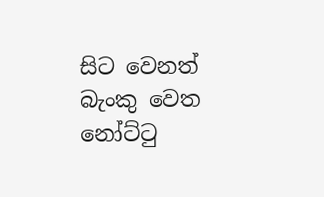සිට වෙනත් බැංකු වෙත නෝට්ටු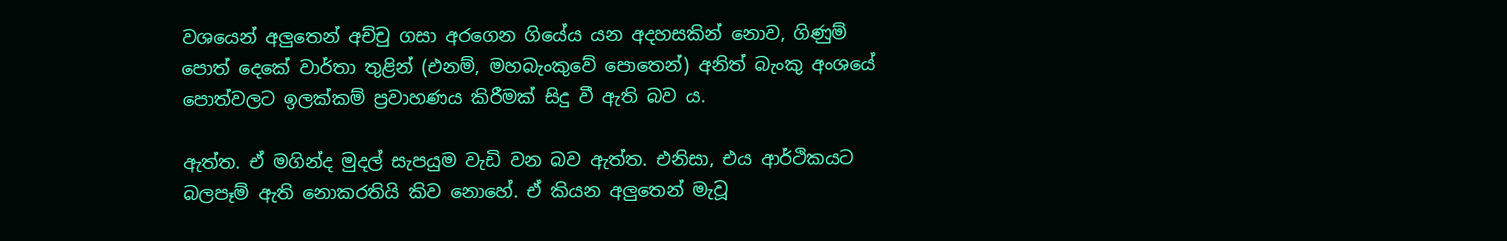වශයෙන් අලුතෙන් අච්චු ගසා අරගෙන ගියේය යන අදහසකින් නොව, ගිණුම් පොත් දෙකේ වාර්තා තුළින් (එනම්, මහබැංකුවේ පොතෙන්) අනිත් බැංකු අංශයේ පොත්වලට ඉලක්කම් ප්‍රවාහණය කිරීමක් සිදු වී ඇති බව ය.

ඇත්ත. ඒ මගින්ද මුදල් සැපයුම වැඩි වන බව ඇත්ත. එනිසා, එය ආර්ථිකයට බලපෑම් ඇති නොකරතියි කිව නොහේ. ඒ කියන අලුතෙන් මැවූ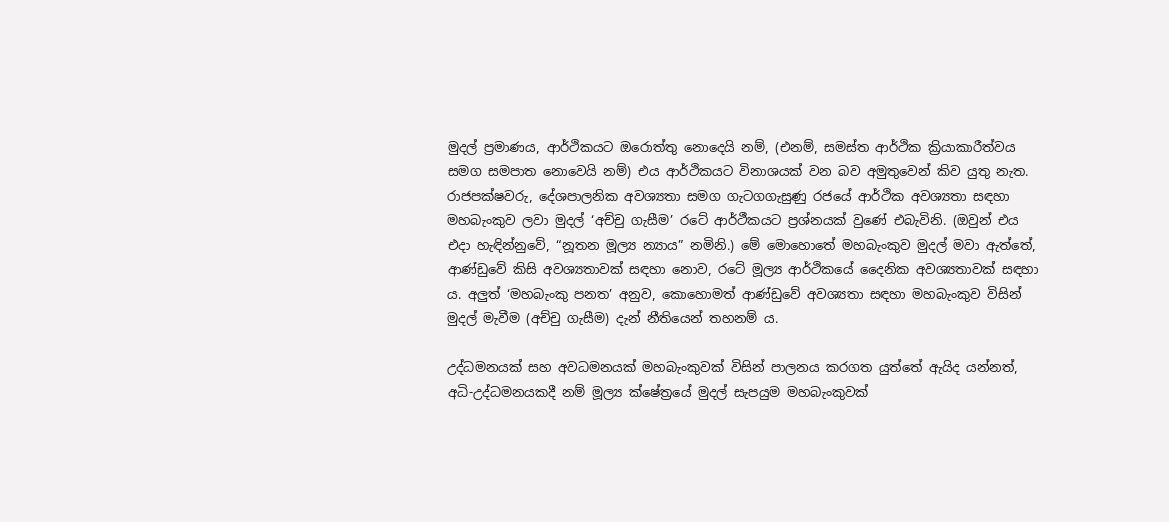මුදල් ප්‍රමාණය, ආර්ථිකයට ඔරොත්තු නොදෙයි නම්, (එනම්, සමස්ත ආර්ථික ක්‍රියාකාරීත්වය සමග සමපාත නොවෙයි නම්) එය ආර්ථිකයට විනාශයක් වන බව අමුතුවෙන් කිව යුතු නැත. රාජපක්ෂවරු, දේශපාලනික අවශ්‍යතා සමග ගැටගගැසුණු රජයේ ආර්ථික අවශ්‍යතා සඳහා මහබැංකුව ලවා මුදල් ‘අච්චු ගැසීම’ රටේ ආර්ථීකයට ප්‍රශ්නයක් වුණේ එබැවිනි. (ඔවුන් එය එදා හැඳින්නුවේ, “නූතන මූල්‍ය න්‍යාය” නමිනි.) මේ මොහොතේ මහබැංකුව මුදල් මවා ඇත්තේ, ආණ්ඩුවේ කිසි අවශ්‍යතාවක් සඳහා නොව, රටේ මූල්‍ය ආර්ථිකයේ දෛනික අවශ්‍යතාවක් සඳහා ය. අලුත් ‘මහබැංකු පනත’ අනුව, කොහොමත් ආණ්ඩුවේ අවශ්‍යතා සඳහා මහබැංකුව විසින් මුදල් මැවීම (අච්චු ගැසීම) දැන් නීතියෙන් තහනම් ය.

උද්ධමනයක් සහ අවධමනයක් මහබැංකුවක් විසින් පාලනය කරගත යුත්තේ ඇයිද යන්නත්, අධි-උද්ධමනයකදී නම් මූල්‍ය ක්ෂේත්‍රයේ මුදල් සැපයුම මහබැංකුවක්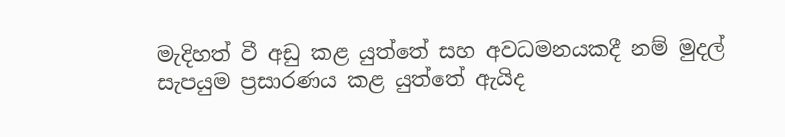මැදිහත් වී අඩු කළ යුත්තේ සහ අවධමනයකදී නම් මුදල් සැපයුම ප්‍රසාරණය කළ යුත්තේ ඇයිද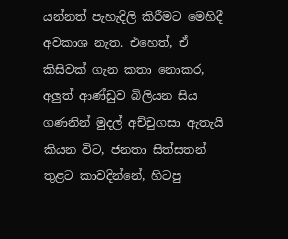යන්නත් පැහැදිලි කිරීමට මෙහිදී අවකාශ නැත. එහෙත්, ඒ කිසිවක් ගැන කතා නොකර, අලුත් ආණ්ඩුව බිලියන සිය ගණනින් මුදල් අච්චුගසා ඇතැයි කියන විට, ජනතා සිත්සතන් තුළට කාවදින්නේ, හිටපු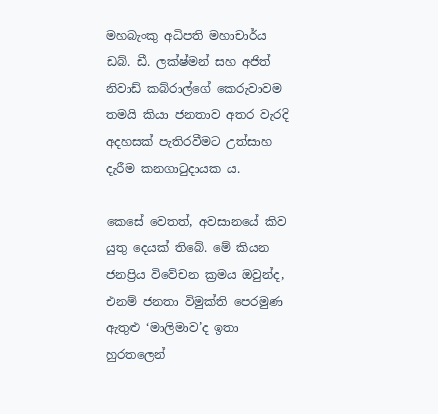මහබැංකු අධිපති මහාචාර්ය ඩබ්. ඩී. ලක්ෂ්මන් සහ අජිත් නිවාඩ් කබ්රාල්ගේ කෙරුවාවම තමයි කියා ජනතාව අතර වැරදි අදහසක් පැතිරවීමට උත්සාහ දැරීම කනගාටුදායක ය.

කෙසේ වෙතත්, අවසානයේ කිව යුතු දෙයක් තිබේ. මේ කියන ජනප්‍රිය විවේචන ක්‍රමය ඔවුන්ද, එනම් ජනතා විමුක්ති පෙරමුණ ඇතුළු ‘මාලිමාව’ද ඉතා හුරතලෙන්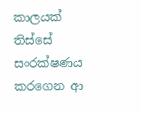කාලයක් තිස්සේ සංරක්ෂණය කරගෙන ආ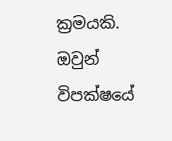ක්‍රමයකි. ඔවුන් විපක්ෂයේ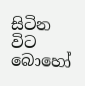සිටින විට බොහෝ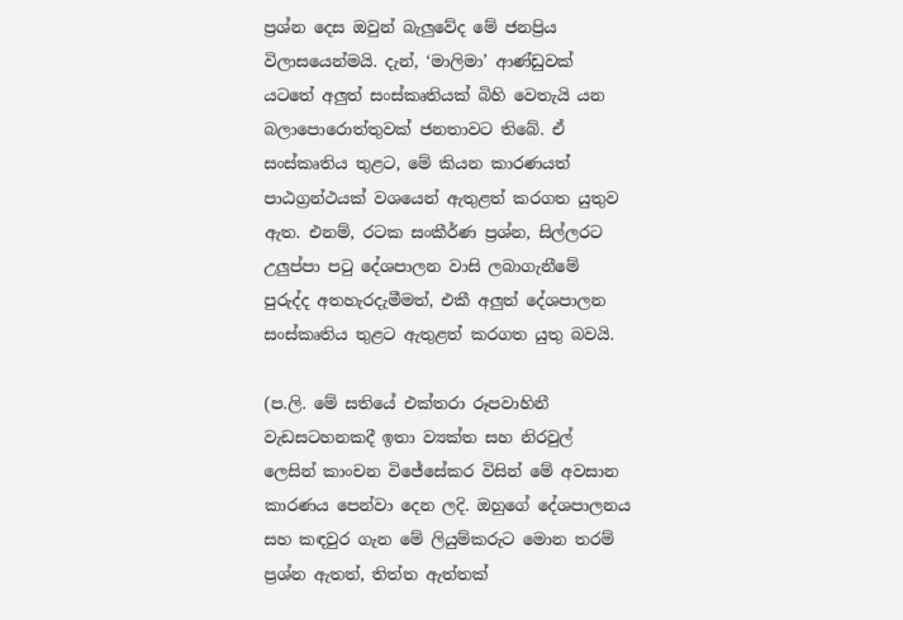ප්‍රශ්න දෙස ඔවුන් බැලුවේද මේ ජනප්‍රිය විලාසයෙන්මයි. දැන්, ‘මාලිමා’ ආණ්ඩුවක් යටතේ අලුත් සංස්කෘතියක් බිහි වෙතැයි යන බලාපොරොත්තුවක් ජනතාවට තිබේ. ඒ සංස්කෘතිය තුළට, මේ කියන කාරණයත් පාඨග්‍රන්ථයක් වශයෙන් ඇතුළත් කරගත යුතුව ඇත. එනම්, රටක සංකීර්ණ ප්‍රශ්න, සිල්ලරට උලුප්පා පටු දේශපාලන වාසි ලබාගැනීමේ පුරුද්ද අතහැරදැමීමත්, එකී අලුත් දේශපාලන සංස්කෘතිය තුළට ඇතුළත් කරගත යුතු බවයි.

(ප.ලි. මේ සතියේ එක්තරා රූපවාහිනී වැඩසටහනකදී ඉතා ව්‍යක්ත සහ නිරවුල් ලෙසින් කාංචන විජේසේකර විසින් මේ අවසාන කාරණය පෙන්වා දෙන ලදි. ඔහුගේ දේශපාලනය සහ කඳවුර ගැන මේ ලියුම්කරුට මොන තරම් ප්‍රශ්න ඇතත්, තිත්ත ඇත්තක්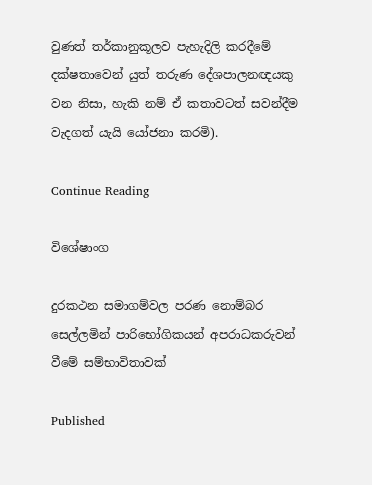වුණත් තර්කානුකූලව පැහැදිලි කරදීමේ දක්ෂතාවෙන් යුත් තරුණ දේශපාලනඥයකු වන නිසා, හැකි නම් ඒ කතාවටත් සවන්දීම වැදගත් යැයි යෝජනා කරමි).

Continue Reading

විශේෂාංග

දුරකථන සමාගම්වල පරණ නොම්බර සෙල්ලමින් පාරිභෝගිකයන් අපරාධකරුවන් වීමේ සම්භාවිතාවක්

Published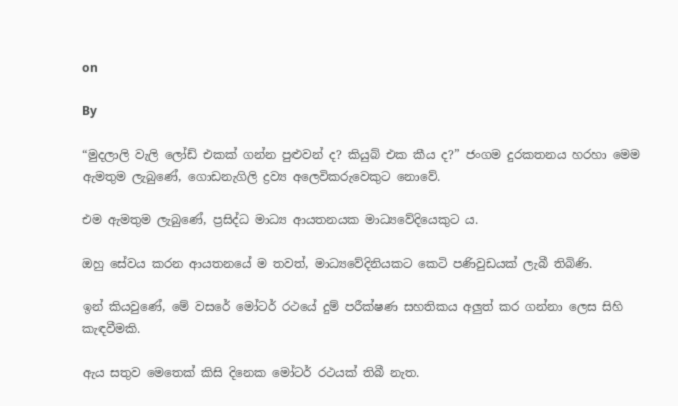on

By

“මුදලාලි වැලි ලෝඩ් එකක් ගන්න පුළුවන් ද? කියුබ් එක කීය ද?” ජංගම දුරකතනය හරහා මෙම ඇමතුම ලැබුණේ, ගොඩනැගිලි ද්‍රව්‍ය අලෙවිකරුවෙකුට නොවේ.

එම ඇමතුම ලැබුණේ, ප්‍රසිද්ධ මාධ්‍ය ආයතනයක මාධ්‍යවේදියෙකුට ය.

ඔහු සේවය කරන ආයතනයේ ම තවත්, මාධ්‍යවේදිනියකට කෙටි පණිවුඩයක් ලැබී තිබිණි.

ඉන් කියවුණේ, මේ වසරේ මෝටර් රථයේ දුම් පරීක්ෂණ සහතිකය අලුත් කර ගන්නා ලෙස සිහි කැඳවීමකි.

ඇය සතුව මෙතෙක් කිසි දිනෙක මෝටර් රථයක් තිබී නැත.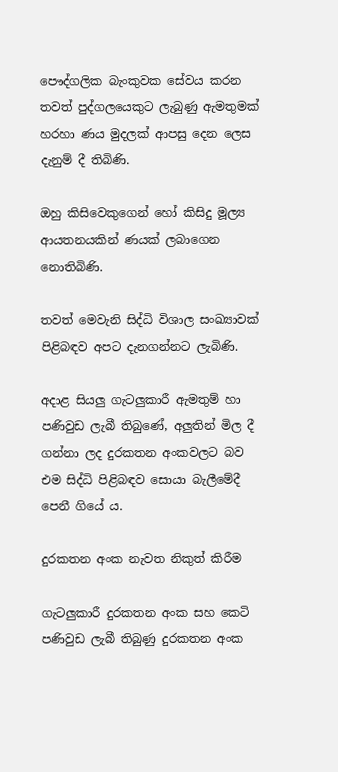පෞද්ගලික බැංකුවක සේවය කරන තවත් පුද්ගලයෙකුට ලැබුණු ඇමතුමක් හරහා ණය මුදලක් ආපසු දෙන ලෙස දැනුම් දී තිබිණි.

ඔහු කිසිවෙකුගෙන් හෝ කිසිදු මූල්‍ය ආයතනයකින් ණයක් ලබාගෙන නොතිබිණි.

තවත් මෙවැනි සිද්ධි විශාල සංඛ්‍යාවක් පිළිබඳව අපට දැනගන්නට ලැබිණි.

අදාළ සියලු ගැටලුකාරී ඇමතුම් හා පණිවුඩ ලැබී තිබුණේ, අලුතින් මිල දී ගන්නා ලද දුරකතන අංකවලට බව එම සිද්ධි පිළිබඳව සොයා බැලීමේදී පෙනී ගියේ ය.

දුරකතන අංක නැවත නිකුත් කිරීම

ගැටලුකාරී දුරකතන අංක සහ කෙටි පණිවුඩ ලැබී තිබුණු දුරකතන අංක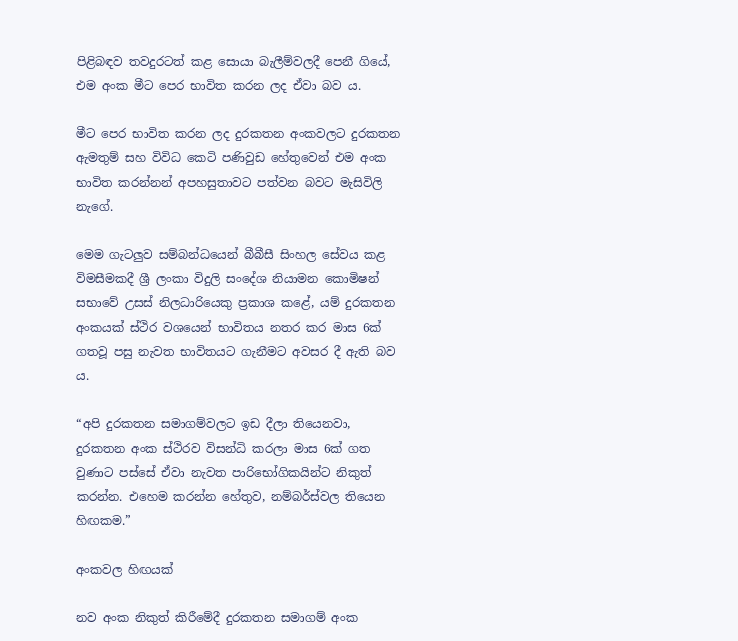පිළිබඳව තවදුරටත් කළ සොයා බැලීම්වලදී පෙනී ගියේ, එම අංක මීට පෙර භාවිත කරන ලද ඒවා බව ය.

මීට පෙර භාවිත කරන ලද දුරකතන අංකවලට දුරකතන ඇමතුම් සහ විවිධ කෙටි පණිවුඩ හේතුවෙන් එම අංක භාවිත කරන්නන් අපහසුතාවට පත්වන බවට මැසිවිලි නැගේ.

මෙම ගැටලුව සම්බන්ධයෙන් බීබීසී සිංහල සේවය කළ විමසීමකදී ශ්‍රී ලංකා විදුලි සංදේශ නියාමන කොමිෂන් සභාවේ උසස් නිලධාරියෙකු ප්‍රකාශ කළේ, යම් දුරකතන අංකයක් ස්ථිර වශයෙන් භාවිතය නතර කර මාස 6ක් ගතවූ පසු නැවත භාවිතයට ගැනීමට අවසර දී ඇති බව ය.

“අපි දුරකතන සමාගම්වලට ඉඩ දීලා තියෙනවා, දුරකතන අංක ස්ථිරව විසන්ධි කරලා මාස 6ක් ගත වුණාට පස්සේ ඒවා නැවත පාරිභෝගිකයින්ට නිකුත් කරන්න. එහෙම කරන්න හේතුව, නම්බර්ස්වල තියෙන හිඟකම.”

අංකවල හිඟයක්

නව අංක නිකුත් කිරීමේදී දුරකතන සමාගම් අංක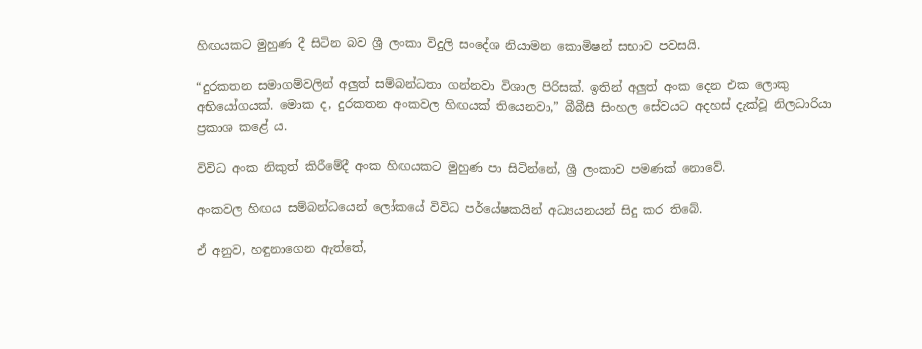හිඟයකට මුහුණ දී සිටින බව ශ්‍රී ලංකා විදුලි සංදේශ නියාමන කොමිෂන් සභාව පවසයි.

“දුරකතන සමාගම්වලින් අලුත් සම්බන්ධතා ගන්නවා විශාල පිරිසක්. ඉතින් අලුත් අංක දෙන එක ලොකු අභියෝගයක්. මොක ද, දුරකතන අංකවල හිඟයක් තියෙනවා,” බීබීසී සිංහල සේවයට අදහස් දැක්වූ නිලධාරියා ප්‍රකාශ කළේ ය.

විවිධ අංක නිකුත් කිරීමේදී අංක හිඟයකට මුහුණ පා සිටින්නේ, ශ්‍රී ලංකාව පමණක් නොවේ.

අංකවල හිඟය සම්බන්ධයෙන් ලෝකයේ විවිධ පර්යේෂකයින් අධ්‍යයනයන් සිදු කර තිබේ.

ඒ අනුව, හඳුනාගෙන ඇත්තේ,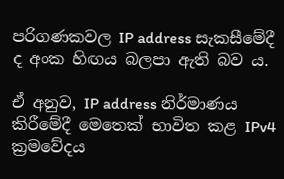පරිගණකවල IP address සැකසීමේදී ද අංක හිඟය බලපා ඇති බව ය.

ඒ අනුව, IP address නිර්මාණය කිරීමේදී මෙතෙක් භාවිත කළ IPv4 ක්‍රමවේදය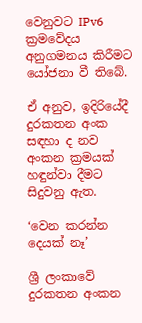වෙනුවට IPv6 ක්‍රමවේදය අනුගමනය කිරීමට යෝජනා වී තිබේ.

ඒ අනුව, ඉදිරියේදී දුරකතන අංක සඳහා ද නව අංකන ක්‍රමයක් හඳුන්වා දීමට සිදුවනු ඇත.

‘වෙන කරන්න දෙයක් නෑ’

ශ්‍රී ලංකාවේ දුරකතන අංකන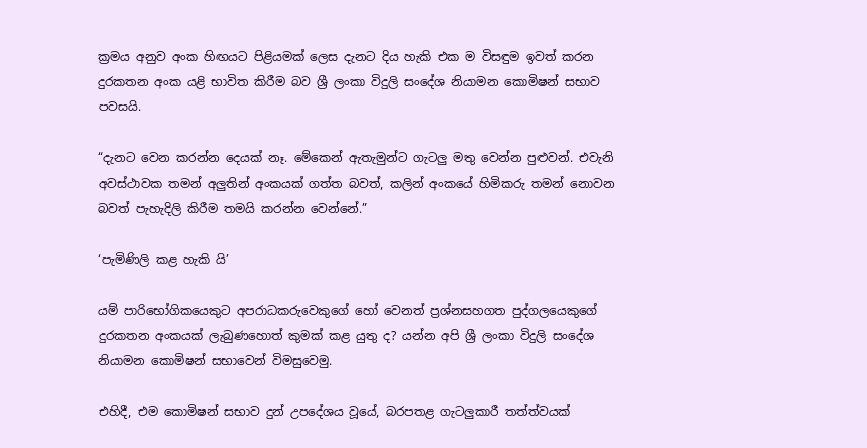ක්‍රමය අනුව අංක හිඟයට පිළියමක් ලෙස දැනට දිය හැකි එක ම විසඳුම ඉවත් කරන දුරකතන අංක යළි භාවිත කිරීම බව ශ්‍රී ලංකා විදුලි සංදේශ නියාමන කොමිෂන් සභාව පවසයි.

“දැනට වෙන කරන්න දෙයක් නෑ. මේකෙන් ඇතැමුන්ට ගැටලු මතු වෙන්න පුළුවන්. එවැනි අවස්ථාවක තමන් අලුතින් අංකයක් ගත්ත බවත්, කලින් අංකයේ හිමිකරු තමන් නොවන බවත් පැහැදිලි කිරීම තමයි කරන්න වෙන්නේ.”

‘පැමිණිලි කළ හැකි යි’

යම් පාරිභෝගිකයෙකුට අපරාධකරුවෙකුගේ හෝ වෙනත් ප්‍රශ්නසහගත පුද්ගලයෙකුගේ දුරකතන අංකයක් ලැබුණහොත් කුමක් කළ යුතු ද? යන්න අපි ශ්‍රී ලංකා විදුලි සංදේශ නියාමන කොමිෂන් සභාවෙන් විමසුවෙමු.

එහිදී, එම කොමිෂන් සභාව දුන් උපදේශය වූයේ, බරපතළ ගැටලුකාරී තත්ත්වයක්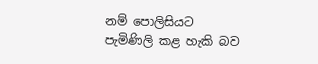නම් පොලිසියට පැමිණිලි කළ හැකි බව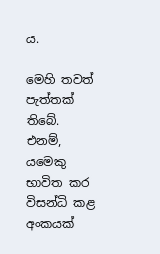ය.

මෙහි තවත් පැත්තක් තිබේ. එනම්, යමෙකු භාවිත කර විසන්ධි කළ අංකයක්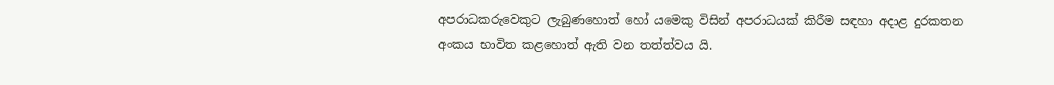අපරාධකරුවෙකුට ලැබුණහොත් හෝ යමෙකු විසින් අපරාධයක් කිරීම සඳහා අදාළ දුරකතන අංකය භාවිත කළහොත් ඇති වන තත්ත්වය යි.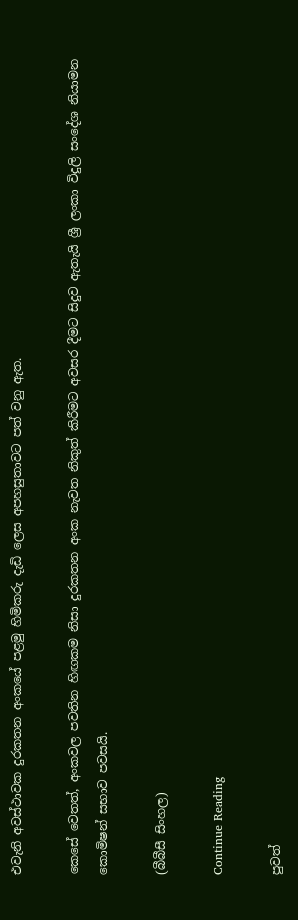එවැනි අවස්ථාවක දුරකතන අංකයේ පළමු හිමිකරු දැඩි ලෙස අපහසුතාවට පත් වනු ඇත.

කෙසේ වෙතත්, අංකවල පවතින හිඟකම නිසා දුරකතන අංක නැවත නිකුත් කිරීමට අවසර දීමට සිදුව ඇතැයි ශ්‍රී ලංකා විදුලි සංදේශ නියාමන කොමිෂන් සභාව පවසයි.

(බීබීසී සිංහල)

Continue Reading

පුවත්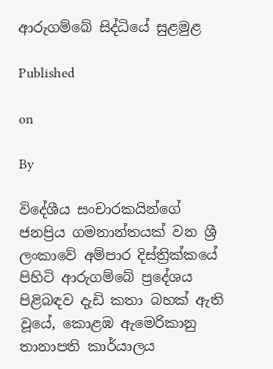ආරුගම්බේ සිද්ධියේ සුළමුළ

Published

on

By

විදේශීය සංචාරකයින්ගේ ජනප්‍රිය ගමනාන්තයක් වන ශ්‍රී ලංකාවේ අම්පාර දිස්ත්‍රික්කයේ පිහිටි ආරුගම්බේ ප්‍රදේශය පිළිබඳව දැඩි කතා බහක් ඇති වූයේ, කොළඹ ඇමෙරිකානු තානාපති කාර්යාලය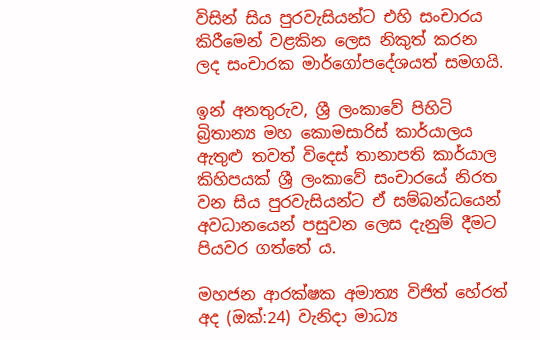විසින් සිය පුරවැසියන්ට එහි සංචාරය කිරීමෙන් වළකින ලෙස නිකුත් කරන ලද සංචාරක මාර්ගෝපදේශයත් සමගයි.

ඉන් අනතුරුව, ශ්‍රී ලංකාවේ පිහිටි බ්‍රිතාන්‍ය මහ කොමසාරිස් කාර්යාලය ඇතුළු තවත් විදෙස් තානාපති කාර්යාල කිහිපයක් ශ්‍රී ලංකාවේ සංචාරයේ නිරත වන සිය පුරවැසියන්ට ඒ සම්බන්ධයෙන් අවධානයෙන් පසුවන ලෙස දැනුම් දීමට පියවර ගත්තේ ය.

මහජන ආරක්ෂක අමාත්‍ය විජිත් හේරත් අද (ඔක්:24) වැනිදා මාධ්‍ය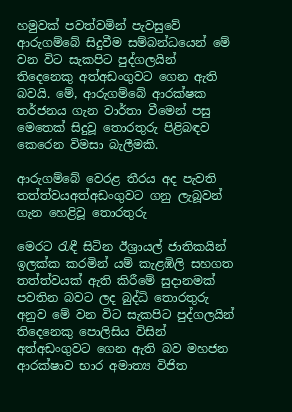හමුවක් පවත්වමින් පැවසුවේ ආරුගම්බේ සිදුවීම සම්බන්ධයෙන් මේ වන විට සැකපිට පුද්ගලයින් තිදෙනෙකු අත්අඩංගුවට ගෙන ඇති බවයි. මේ, ආරුගම්බේ ආරක්ෂක තර්ජනය ගැන වාර්තා වීමෙන් පසු මෙතෙක් සිදුවූ තොරතුරු පිළිබඳව කෙරෙන විමසා බැලීමකි.

ආරුගම්බේ වෙරළ තීරය අද පැවති තත්ත්වයඅත්අඩංගුවට ගනු ලැබූවන් ගැන හෙළිවූ තොරතුරු

මෙරට රැඳී සිටින ඊශ්‍රායල් ජාතිකයින් ඉලක්ක කරමින් යම් කැළඹිලි සහගත තත්ත්වයක් ඇති කිරීමේ සුදානමක් පවතින බවට ලද බුද්ධි තොරතුරු අනුව මේ වන විට සැකපිට පුද්ගලයින් තිදෙනෙකු පොලිසිය විසින් අත්අඩංගුවට ගෙන ඇති බව මහජන ආරක්ෂාව භාර අමාත්‍ය විජිත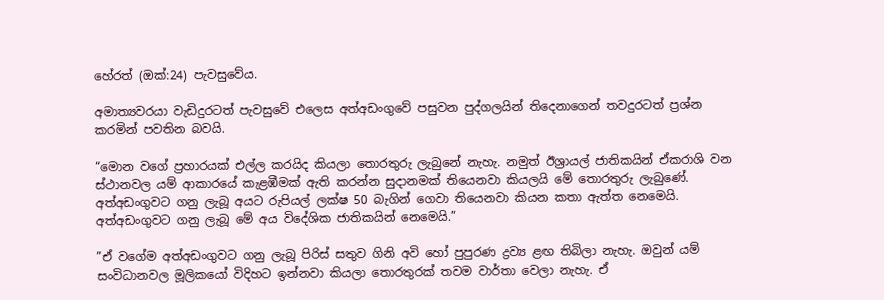හේරත් (ඔක්:24) පැවසුවේය.

අමාත්‍යවරයා වැඩිදුරටත් පැවසුවේ එලෙස අත්අඩංගුවේ පසුවන පුද්ගලයින් තිදෙනාගෙන් තවදුරටත් ප්‍රශ්න කරමින් පවතින බවයි.

“මොන වගේ ප්‍රහාරයක් එල්ල කරයිද කියලා තොරතුරු ලැබුනේ නැහැ. නමුත් ඊශ්‍රායල් ජාතිකයින් ඒකරාශි වන ස්ථානවල යම් ආකාරයේ කැළඹීමක් ඇති කරන්න සුදානමක් තියෙනවා කියලයි මේ තොරතුරු ලැබුණේ. අත්අඩංගුවට ගනු ලැබූ අයට රුපියල් ලක්ෂ 50 බැගින් ගෙවා තියෙනවා කියන කතා ඇත්ත නෙමෙයි. අත්අඩංගුවට ගනු ලැබූ මේ අය විදේශික ජාතිකයින් නෙමෙයි.”

”ඒ වගේම අත්අඩංගුවට ගනු ලැබූ පිරිස් සතුව ගිනි අවි හෝ පුපුරණ ද්‍රව්‍ය ළඟ තිබිලා නැහැ. ඔවුන් යම් සංවිධානවල මූලිකයෝ විදිහට ඉන්නවා කියලා තොරතුරක් තවම වාර්තා වෙලා නැහැ. ඒ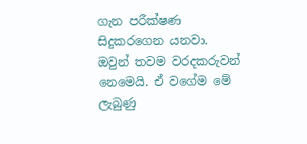ගැන පරීක්ෂණ සිදුකරගෙන යනවා. ඔවුන් තවම වරදකරුවන් නෙමෙයි. ඒ වගේම මේ ලැබුණු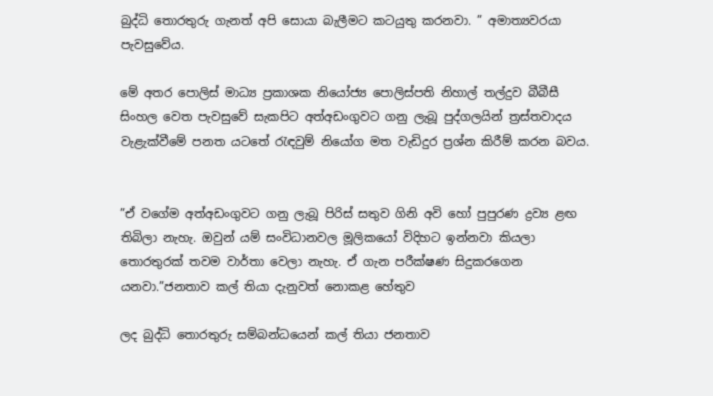බුද්ධි තොරතුරු ගැනත් අපි සොයා බැලීමට කටයුතු කරනවා. ” අමාත්‍යවරයා පැවසුවේය.

මේ අතර පොලිස් මාධ්‍ය ප්‍රකාශක නියෝජ්‍ය පොලිස්පති නිහාල් තල්දුව බීබීසී සිංහල වෙත පැවසුවේ සැකපිට අත්අඩංගුවට ගනු ලැබූ පුද්ගලයින් ත්‍රස්තවාදය වැළැක්වීමේ පනත යටතේ රැඳවුම් නියෝග මත වැඩිදුර ප්‍රශ්න කිරීම් කරන බවය.


”ඒ වගේම අත්අඩංගුවට ගනු ලැබූ පිරිස් සතුව ගිනි අවි හෝ පුපුරණ ද්‍රව්‍ය ළඟ තිබිලා නැහැ. ඔවුන් යම් සංවිධානවල මූලිකයෝ විදිහට ඉන්නවා කියලා තොරතුරක් තවම වාර්තා වෙලා නැහැ. ඒ ගැන පරීක්ෂණ සිදුකරගෙන යනවා.”ජනතාව කල් තියා දැනුවත් නොකළ හේතුව

ලද බුද්ධි තොරතුරු සම්බන්ධයෙන් කල් තියා ජනතාව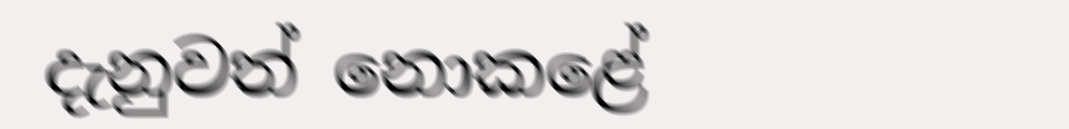දැනුවත් නොකළේ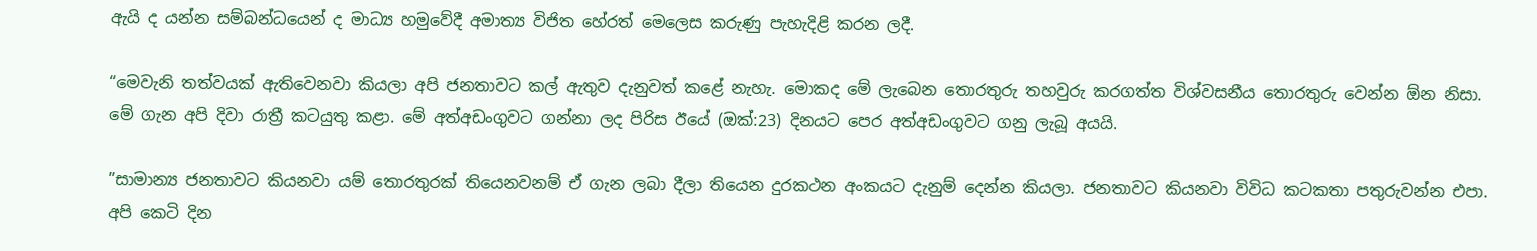ඇයි ද යන්න සම්බන්ධයෙන් ද මාධ්‍ය හමුවේදී අමාත්‍ය විජිත හේරත් මෙලෙස කරුණු පැහැදිළි කරන ලදී.

“මෙවැනි තත්වයක් ඇතිවෙනවා කියලා අපි ජනතාවට කල් ඇතුව දැනුවත් කළේ නැහැ. මොකද මේ ලැබෙන තොරතුරු තහවුරු කරගත්ත විශ්වසනීය තොරතුරු වෙන්න ඕන නිසා. මේ ගැන අපි දිවා රාත්‍රී කටයුතු කළා. මේ අත්අඩංගුවට ගන්නා ලද පිරිස ඊයේ (ඔක්:23) දිනයට පෙර අත්අඩංගුවට ගනු ලැබූ අයයි.

”සාමාන්‍ය ජනතාවට කියනවා යම් තොරතුරක් තියෙනවනම් ඒ ගැන ලබා දීලා තියෙන දුරකථන අංකයට දැනුම් දෙන්න කියලා. ජනතාවට කියනවා විවිධ කටකතා පතුරුවන්න එපා. අපි කෙටි දින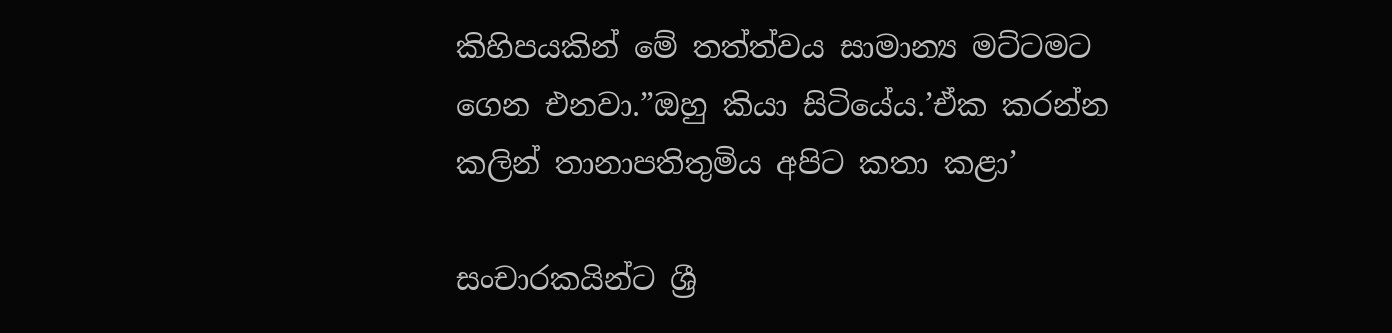කිහිපයකින් මේ තත්ත්වය සාමාන්‍ය මට්ටමට ගෙන එනවා.”ඔහු කියා සිටියේය.’ඒක කරන්න කලින් තානාපතිතුමිය අපිට කතා කළා’

සංචාරකයින්ට ශ්‍රී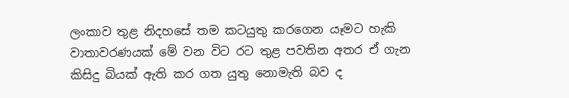ලංකාව තුළ නිදහසේ තම කටයුතු කරගෙන යෑමට හැකි වාතාවරණයක් මේ වන විට රට තුළ පවතින අතර ඒ ගැන කිසිදු බියක් ඇති කර ගත යුතු නොමැති බව ද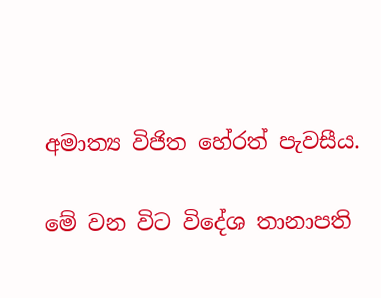අමාත්‍ය විජිත හේරත් පැවසීය.

මේ වන විට විදේශ තානාපති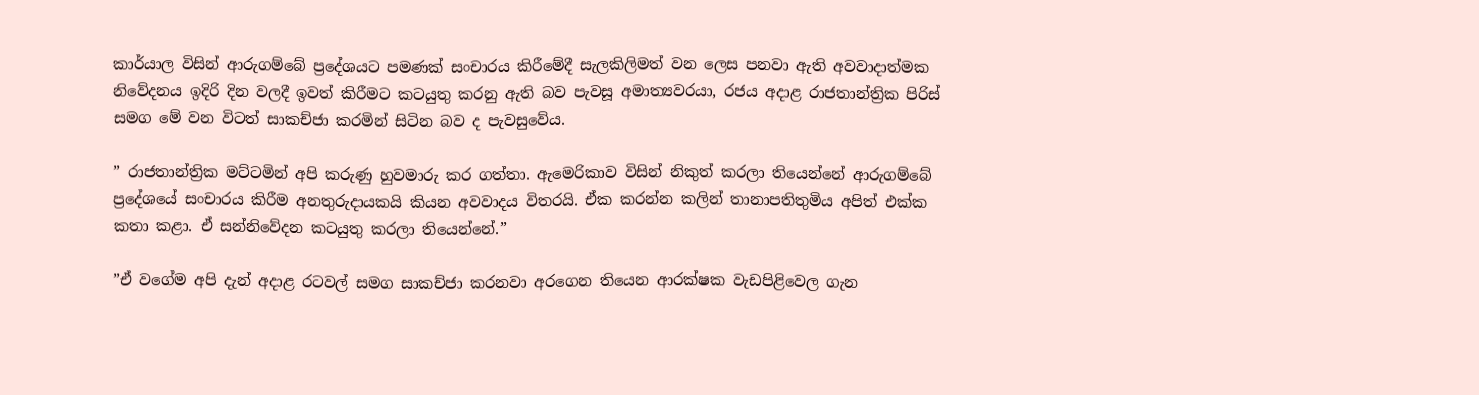කාර්යාල විසින් ආරුගම්බේ ප්‍රදේශයට පමණක් සංචාරය කිරීමේදී සැලකිලිමත් වන ලෙස පනවා ඇති අවවාදාත්මක නිවේදනය ඉදිරි දින වලදී ඉවත් කිරීමට කටයුතු කරනු ඇති බව පැවසූ අමාත්‍යවරයා, රජය අදාළ රාජතාන්ත්‍රික පිරිස් සමග මේ වන විටත් සාකච්ජා කරමින් සිටින බව ද පැවසුවේය.

” රාජතාන්ත්‍රික මට්ටමින් අපි කරුණු හුවමාරු කර ගත්තා. ඇමෙරිකාව විසින් නිකුත් කරලා තියෙන්නේ ආරුගම්බේ ප්‍රදේශයේ සංචාරය කිරීම අනතුරුදායකයි කියන අවවාදය විතරයි. ඒක කරන්න කලින් තානාපතිතුමිය අපිත් එක්ක කතා කළා. ඒ සන්නිවේදන කටයුතු කරලා තියෙන්නේ.”

”ඒ වගේම අපි දැන් අදාළ රටවල් සමග සාකච්ජා කරනවා අරගෙන තියෙන ආරක්ෂක වැඩපිළිවෙල ගැන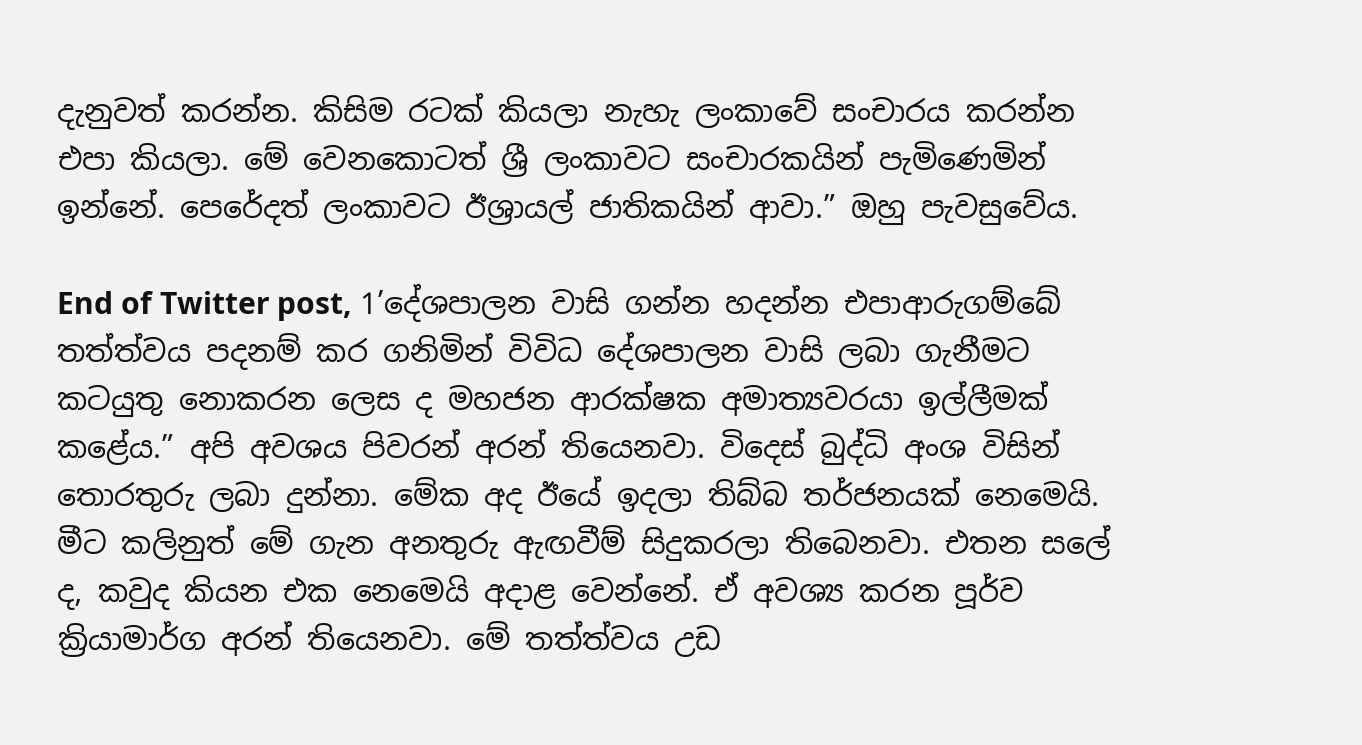දැනුවත් කරන්න. කිසිම රටක් කියලා නැහැ ලංකාවේ සංචාරය කරන්න එපා කියලා. මේ වෙනකොටත් ශ්‍රී ලංකාවට සංචාරකයින් පැමිණෙමින් ඉන්නේ. පෙරේදත් ලංකාවට ඊශ්‍රායල් ජාතිකයින් ආවා.” ඔහු පැවසුවේය.

End of Twitter post, 1’දේශපාලන වාසි ගන්න හදන්න එපාආරුගම්බේ තත්ත්වය පදනම් කර ගනිමින් විවිධ දේශපාලන වාසි ලබා ගැනීමට කටයුතු නොකරන ලෙස ද මහජන ආරක්ෂක අමාත්‍යවරයා ඉල්ලීමක් කළේය.” අපි අවශය පිවරන් අරන් තියෙනවා. විදෙස් බුද්ධි අංශ විසින් තොරතුරු ලබා දුන්නා. මේක අද ඊයේ ඉදලා තිබ්බ තර්ජනයක් නෙමෙයි. මීට කලිනුත් මේ ගැන අනතුරු ඇඟවීම් සිදුකරලා තිබෙනවා. එතන සලේ ද, කවුද කියන එක නෙමෙයි අදාළ වෙන්නේ. ඒ අවශ්‍ය කරන පූර්ව ක්‍රියාමාර්ග අරන් තියෙනවා. මේ තත්ත්වය උඩ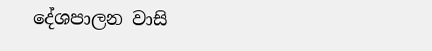දේශපාලන වාසි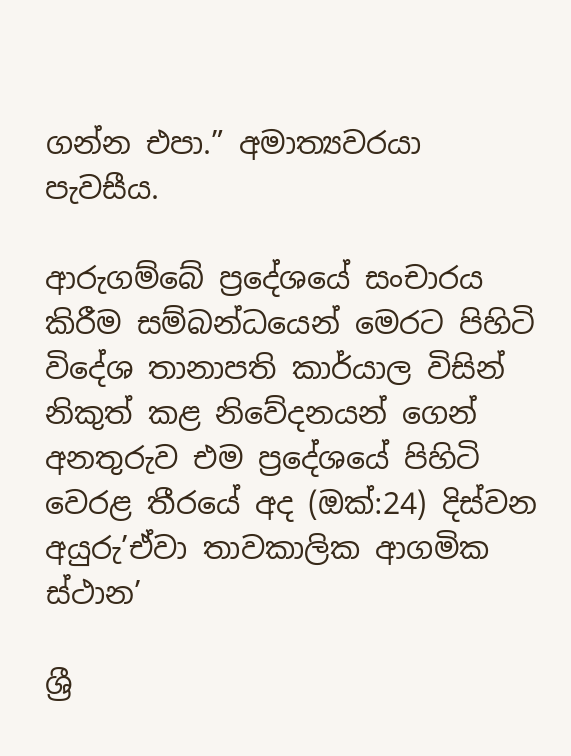ගන්න එපා.” අමාත්‍යවරයා පැවසීය.

ආරුගම්බේ ප්‍රදේශයේ සංචාරය කිරීම සම්බන්ධයෙන් මෙරට පිහිටි විදේශ තානාපති කාර්යාල විසින් නිකුත් කළ නිවේදනයන් ගෙන් අනතුරුව එම ප්‍රදේශයේ පිහිටි වෙරළ තීරයේ අද (ඔක්:24) දිස්වන අයුරු’ඒවා තාවකාලික ආගමික ස්ථාන’

ශ්‍රී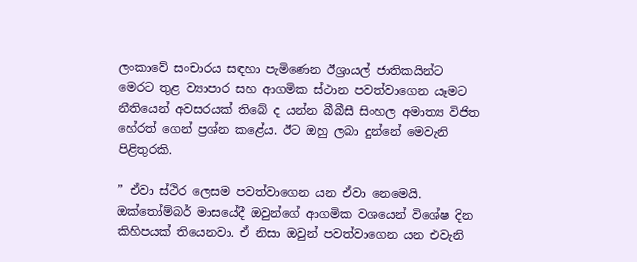ලංකාවේ සංචාරය සඳහා පැමිණෙන ඊශ්‍රායල් ජාතිකයින්ට මෙරට තුළ ව්‍යාපාර සහ ආගමික ස්ථාන පවත්වාගෙන යෑමට නීතියෙන් අවසරයක් තිබේ ද යන්න බීබීසී සිංහල අමාත්‍ය විජිත හේරත් ගෙන් ප්‍රශ්න කළේය. ඊට ඔහු ලබා දුන්නේ මෙවැනි පිළිතුරකි.

” ඒවා ස්ථිර ලෙසම පවත්වාගෙන යන ඒවා නෙමෙයි. ඔක්තෝම්බර් මාසයේදී ඔවුන්ගේ ආගමික වශයෙන් විශේෂ දින කිහිපයක් තියෙනවා. ඒ නිසා ඔවුන් පවත්වාගෙන යන එවැනි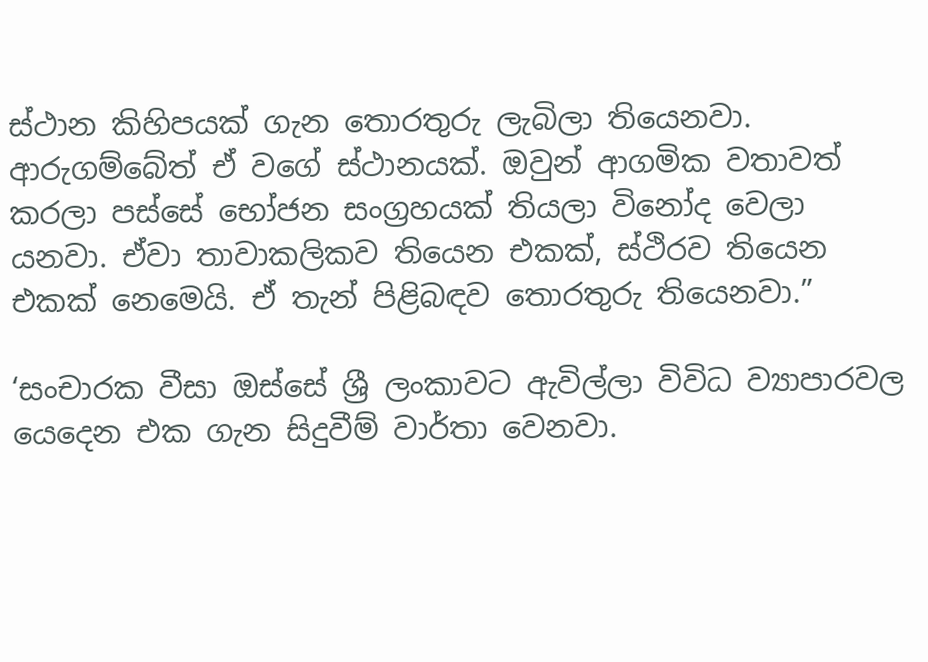ස්ථාන කිහිපයක් ගැන තොරතුරු ලැබිලා තියෙනවා. ආරුගම්බේත් ඒ වගේ ස්ථානයක්. ඔවුන් ආගමික වතාවත් කරලා පස්සේ භෝජන සංග්‍රහයක් තියලා විනෝද වෙලා යනවා. ඒවා තාවාකලිකව තියෙන එකක්, ස්ථිරව තියෙන එකක් නෙමෙයි. ඒ තැන් පිළිබඳව තොරතුරු තියෙනවා.”

‘සංචාරක වීසා ඔස්සේ ශ්‍රී ලංකාවට ඇවිල්ලා විවිධ ව්‍යාපාරවල යෙදෙන එක ගැන සිදුවීම් වාර්තා වෙනවා.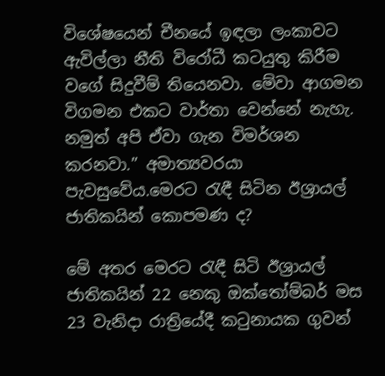විශේෂයෙන් චීනයේ ඉඳලා ලංකාවට ඇවිල්ලා නීති විරෝධී කටයුතු කිරීම වගේ සිදුවීම් තියෙනවා. මේවා ආගමන විගමන එකට වාර්තා වෙන්නේ නැහැ. නමුත් අපි ඒවා ගැන විමර්ශන කරනවා.” අමාත්‍යවරයා පැවසුවේය.මෙරට රැඳී සිටින ඊශ්‍රායල් ජාතිකයින් කොපමණ ද?

මේ අතර මෙරට රැඳී සිටි ඊශ්‍රායල් ජාතිකයින් 22 නෙකු ඔක්තෝම්බර් මස 23 වැනිදා රාත්‍රියේදී කටුනායක ගුවන්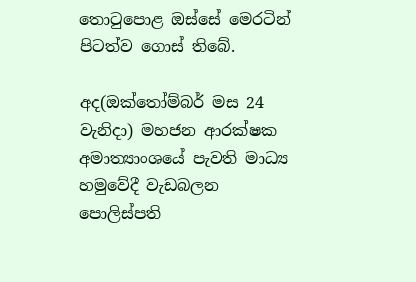තොටුපොළ ඔස්සේ මෙරටින් පිටත්ව ගොස් තිබේ.

අද(ඔක්තෝම්බර් මස 24 වැනිදා) මහජන ආරක්ෂක අමාත්‍යාංශයේ පැවති මාධ්‍ය හමුවේදී වැඩබලන පොලිස්පති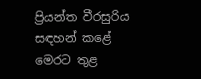ප්‍රියන්ත වීරසුරිය සඳහන් කළේ මෙරට තුළ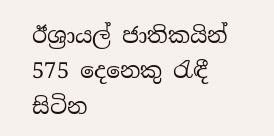ඊශ්‍රායල් ජාතිකයින් 575 දෙනෙකු රැඳී සිටින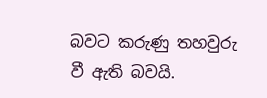බවට කරුණු තහවුරු වී ඇති බවයි.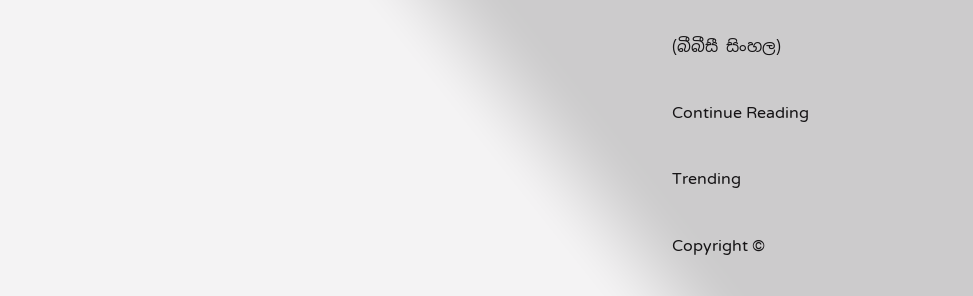(බීබීසී සිංහල)

Continue Reading

Trending

Copyright ©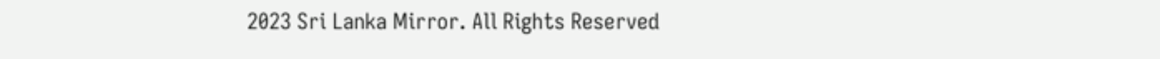2023 Sri Lanka Mirror. All Rights Reserved